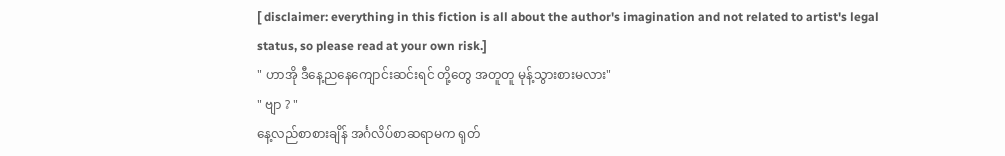[ disclaimer: everything in this fiction is all about the author's imagination and not related to artist's legal status, so please read at your own risk.]
" ဟာအို ဒီနေ့ညနေကျောင်းဆင်းရင် တို့တွေ အတူတူ မုန့်သွားစားမလား"
" ဗျာ ? "
နေ့လည်စာစားချိန် အင်္ဂလိပ်စာဆရာမက ရုတ်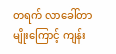တရက် လာခေါ်တာမျိုးကြောင့် ကျန်း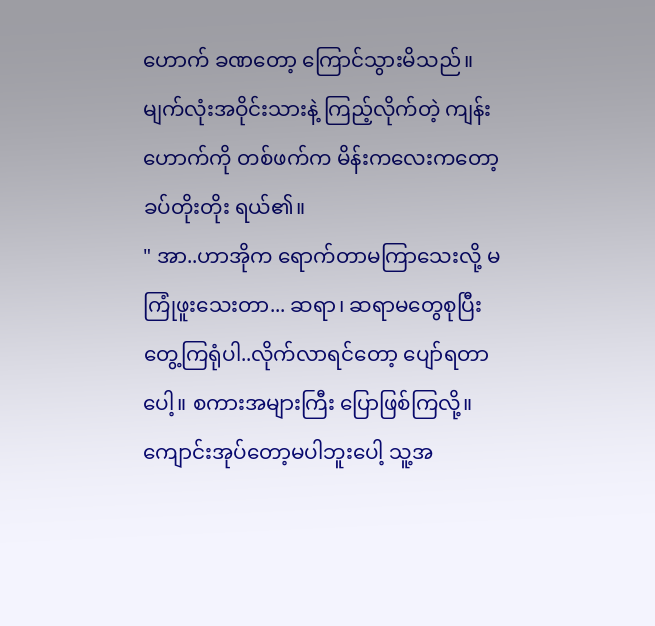ဟောက် ခဏတော့ ကြောင်သွားမိသည်။ မျက်လုံးအဝိုင်းသားနဲ့ ကြည့်လိုက်တဲ့ ကျန်းဟောက်ကို တစ်ဖက်က မိန်းကလေးကတော့ ခပ်တိုးတိုး ရယ်၏။
" အာ..ဟာအိုက ရောက်တာမကြာသေးလို့ မကြုံဖူးသေးတာ... ဆရာ၊ ဆရာမတွေစုပြီး တွေ့ကြရုံပါ..လိုက်လာရင်တော့ ပျော်ရတာပေါ့။ စကားအများကြီး ပြောဖြစ်ကြလို့။ ကျောင်းအုပ်တော့မပါဘူးပေါ့ သူ့အ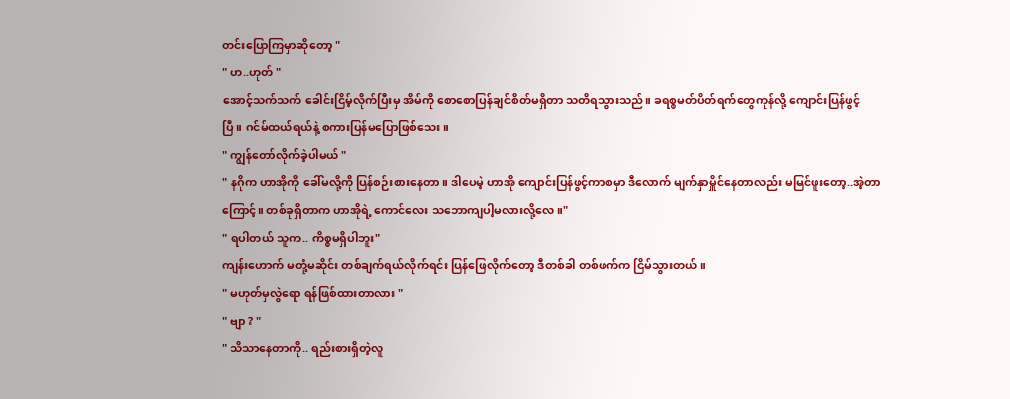တင်းပြောကြမှာဆိုတော့ "
" ဟ..ဟုတ် "
အောင့်သက်သက် ခေါင်းငြိမ့်လိုက်ပြီးမှ အိမ်ကို စောစောပြန်ချင်စိတ်မရှိတာ သတိရသွားသည်။ ခရစ္စမတ်ပိတ်ရက်တွေကုန်လို့ ကျောင်းပြန်ဖွင့်ပြီ။ ဂင်မ်ထယ်ရယ်နဲ့ စကားပြန်မပြောဖြစ်သေး။
" ကျွန်တော်လိုက်ခဲ့ပါမယ် "
" နဂိုက ဟာအိုကို ခေါ်မလို့ကို ပြန်စဉ်းစားနေတာ။ ဒါပေမဲ့ ဟာအို ကျောင်းပြန်ဖွင့်ကာစမှာ ဒီလောက် မျက်နှာမှိူင်နေတာလည်း မမြင်ဖူးတော့..အဲ့တာကြောင့်။ တစ်ခုရှိတာက ဟာအိုရဲ့ ကောင်လေး သဘောကျပါ့မလားလို့လေ။"
" ရပါတယ် သူက.. ကိစ္စမရှိပါဘူး"
ကျန်းဟောက် မတုံ့မဆိုင်း တစ်ချက်ရယ်လိုက်ရင်း ပြန်ဖြေလိုက်တော့ ဒီတစ်ခါ တစ်ဖက်က ငြိမ်သွားတယ်။
" မဟုတ်မှလွဲရော ရန်ဖြစ်ထားတာလား "
" ဗျာ ? "
" သိသာနေတာကို.. ရည်းစားရှိတဲ့လူ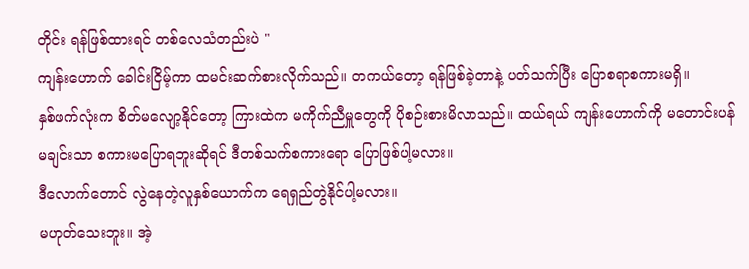တိုင်း ရန်ဖြစ်ထားရင် တစ်လေသံတည်းပဲ "
ကျန်းဟောက် ခေါင်းငြိမ့်ကာ ထမင်းဆက်စားလိုက်သည်။ တကယ်တော့ ရန်ဖြစ်ခဲ့တာနဲ့ ပတ်သက်ပြီး ပြောစရာစကားမရှိ။
နှစ်ဖက်လုံးက စိတ်မလျော့နိုင်တော့ ကြားထဲက မကိုက်ညီမှူတွေကို ပိုစဉ်းစားမိလာသည်။ ထယ်ရယ် ကျန်းဟောက်ကို မတောင်းပန်မချင်းသာ စကားမပြောရဘူးဆိုရင် ဒီတစ်သက်စကားရော ပြောဖြစ်ပါ့မလား။
ဒီလောက်တောင် လွဲနေတဲ့လူနှစ်ယောက်က ရေရှည်တွဲနိုင်ပါ့မလား။
မဟုတ်သေးဘူး။ အဲ့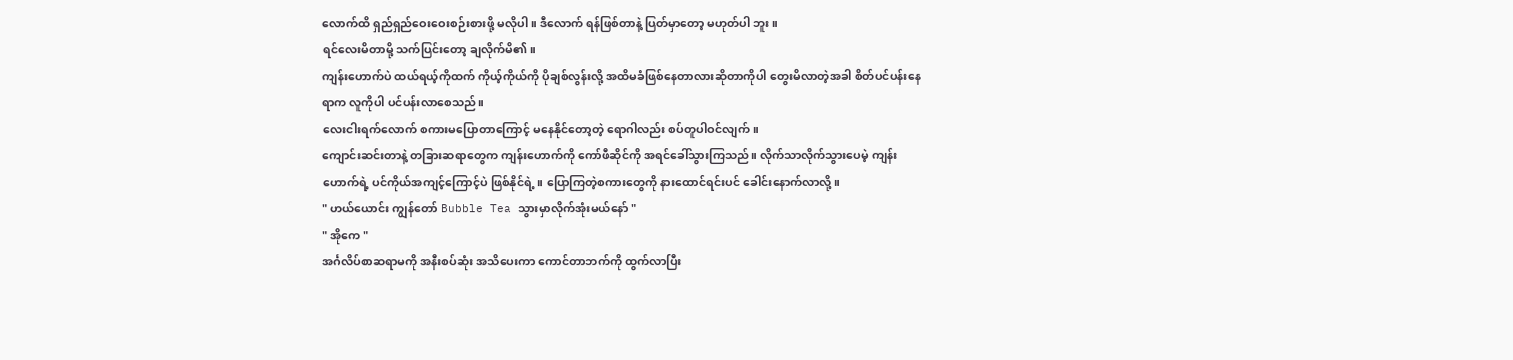လောက်ထိ ရှည်ရှည်ဝေးဝေးစဉ်းစားဖို့ မလိုပါ။ ဒီလောက် ရန်ဖြစ်တာနဲ့ ပြတ်မှာတော့ မဟုတ်ပါ ဘူး။
ရင်လေးမိတာမို့ သက်ပြင်းတော့ ချလိုက်မိ၏။
ကျန်းဟောက်ပဲ ထယ်ရယ့်ကိုထက် ကိုယ့်ကိုယ်ကို ပိုချစ်လွန်းလို့ အထိမခံဖြစ်နေတာလားဆိုတာကိုပါ တွေးမိလာတဲ့အခါ စိတ်ပင်ပန်းနေရာက လူကိုပါ ပင်ပန်းလာစေသည်။
လေးငါးရက်လောက် စကားမပြောတာကြောင့် မနေနိုင်တော့တဲ့ ရောဂါလည်း စပ်တူပါဝင်လျက်။
ကျောင်းဆင်းတာနဲ့ တခြားဆရာတွေက ကျန်းဟောက်ကို ကော်ဖီဆိုင်ကို အရင်ခေါ်သွားကြသည်။ လိုက်သာလိုက်သွားပေမဲ့ ကျန်းဟောက်ရဲ့ ပင်ကိုယ်အကျင့်ကြောင့်ပဲ ဖြစ်နိုင်ရဲ့။ ပြောကြတဲ့စကားတွေကို နားထောင်ရင်းပင် ခေါင်းနောက်လာလို့။
" ဟယ်ယောင်း ကျွန်တော် Bubble Tea သွားမှာလိုက်အုံးမယ်နော် "
" အိုကေ "
အင်္ဂလိပ်စာဆရာမကို အနီးစပ်ဆုံး အသိပေးကာ ကောင်တာဘက်ကို ထွက်လာပြီး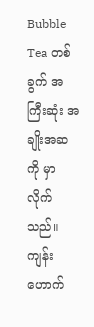Bubble Tea တစ်ခွက် အကြီးဆုံး အချိုးအဆကို မှာလိုက်သည်။ ကျန်းဟောက်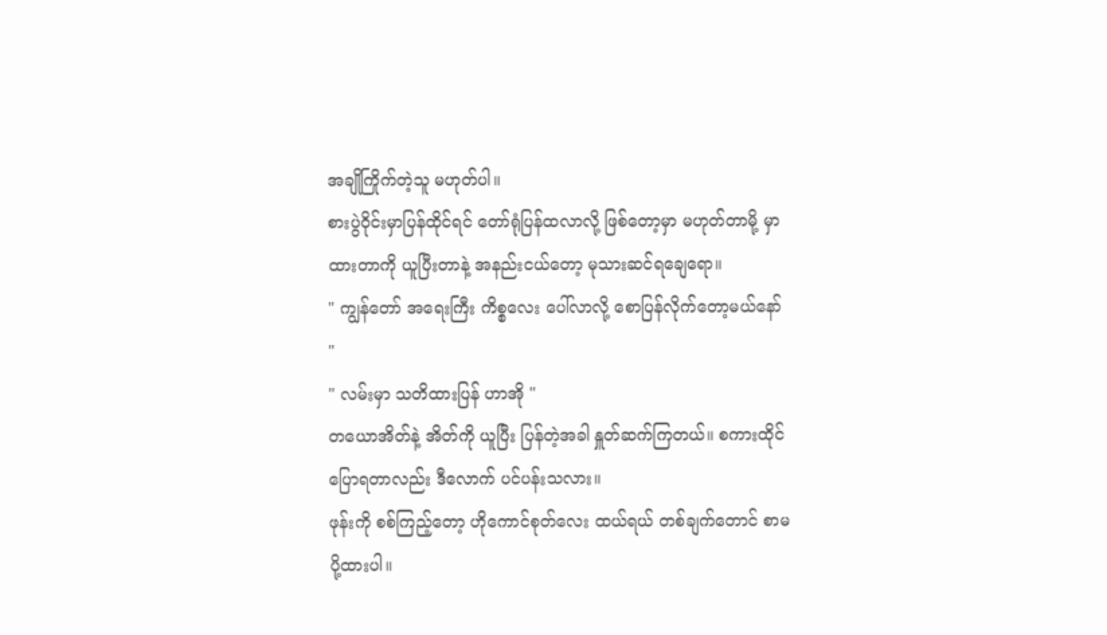အချိုကြိုက်တဲ့သူ မဟုတ်ပါ။
စားပွဲဝိုင်းမှာပြန်ထိုင်ရင် တော်ရုံပြန်ထလာလို့ ဖြစ်တော့မှာ မဟုတ်တာမို့ မှာထားတာကို ယူပြီးတာနဲ့ အနည်းငယ်တော့ မုသားဆင်ရချေရော။
" ကျွန်တော် အရေးကြီး ကိစ္စလေး ပေါ်လာလို့ စောပြန်လိုက်တော့မယ်နော် "
" လမ်းမှာ သတိထားပြန် ဟာအို "
တယောအိတ်နဲ့ အိတ်ကို ယူပြီး ပြန်တဲ့အခါ နှူတ်ဆက်ကြတယ်။ စကားထိုင်ပြောရတာလည်း ဒီလောက် ပင်ပန်းသလား။
ဖုန်းကို စစ်ကြည့်တော့ ဟိုကောင်စုတ်လေး ထယ်ရယ် တစ်ချက်တောင် စာမပို့ထားပါ။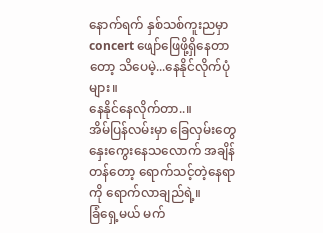နောက်ရက် နှစ်သစ်ကူးညမှာ concert ဖျော်ဖြေဖို့ရှိနေတာတော့ သိပေမဲ့...နေနိုင်လိုက်ပုံများ။
နေနိုင်နေလိုက်တာ..။
အိမ်ပြန်လမ်းမှာ ခြေလှမ်းတွေ နှေးကွေးနေသလောက် အချိန်တန်တော့ ရောက်သင့်တဲ့နေရာကို ရောက်လာချည်ရဲ့။
ခြံရှေ့မယ် မက်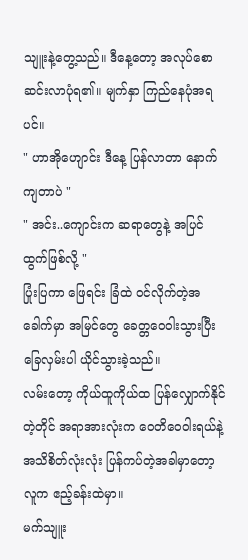သျူးနဲ့တွေ့သည်။ ဒီနေ့တော့ အလုပ်စောဆင်းလာပုံရ၏။ မျက်နှာ ကြည်နေပုံအရပင်။
" ဟာအိုဟျောင်း ဒီနေ့ ပြန်လာတာ နောက်ကျတာပဲ "
" အင်း..ကျောင်းက ဆရာတွေနဲ့ အပြင်ထွက်ဖြစ်လို့ "
ပြုံးပြကာ ဖြေရင်း ခြံထဲ ဝင်လိုက်တဲ့အခေါက်မှာ အမြင်တွေ ခေတ္တဝေဝါးသွားပြီး ခြေလှမ်းပါ ယိုင်သွားခဲ့သည်။
လမ်းတော့ ကိုယ်ထူကိုယ်ထ ပြန်လျှောက်နိုင်တဲ့တိုင် အရာအားလုံးက ဝေတိဝေဝါးရယ်နဲ့ အသိစိတ်လုံးလုံး ပြန်ကပ်တဲ့အခါမှာတော့ လူက ဧည့်ခန်းထဲမှာ။
မက်သျူး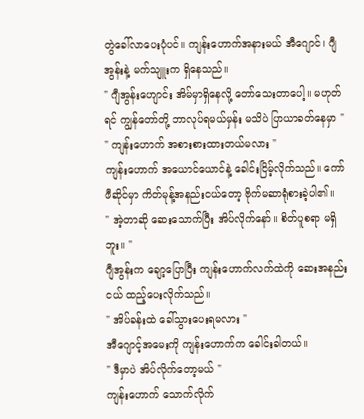တွဲခေါ်လာပေးပုံပင်။ ကျန်းဟောက်အနားမယ် အီဂျောင်၊ ဂျီအွန်းနဲ့ မက်သျူးက ရှိနေသည်။
" ဂျီအွန်းဟျောင်း အိမ်မှာရှိနေလို့ တော်သေးတာပေါ့။ မဟုတ်ရင် ကျွန်တော်တို့ ဘာလုပ်ရမယ်မှန်း မသိပဲ ပြာယာခတ်နေမှာ "
" ကျန်းဟောက် အစားစားထားတယ်မလား "
ကျန်းဟောက် အယောင်ယောင်နဲ့ ခေါင်းငြိမ့်လိုက်သည်။ ကော်ဖီဆိုင်မှာ ကိတ်မုန့်အနည်းငယ်တော့ ဗိုက်မဆာရုံစားခဲ့ပါ၏။
" အဲ့တာဆို ဆေးသောက်ပြီး အိပ်လိုက်နော်။ စိတ်ပူစရာ မရှိဘူး။ "
ဂျီအွန်းက ချော့ပြောပြီး ကျန်းဟောက်လက်ထဲကို ဆေးအနည်းငယ် ထည့်ပေးလိုက်သည်။
" အိပ်ခန်းထဲ ခေါ်သွားပေးရမလား "
အီဂျောင့်အမေးကို ကျန်းဟောက်က ခေါင်းခါတယ်။
" ဒီမှာပဲ အိပ်လိုက်တော့မယ် "
ကျန်းဟောက် သောက်လိုက်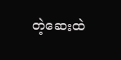တဲ့ဆေးထဲ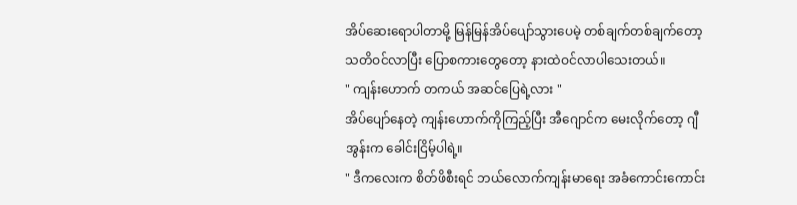အိပ်ဆေးရောပါတာမို့ မြန်မြန်အိပ်ပျော်သွားပေမဲ့ တစ်ချက်တစ်ချက်တော့ သတိဝင်လာပြီး ပြောစကားတွေတော့ နားထဲဝင်လာပါသေးတယ်။
" ကျန်းဟောက် တကယ် အဆင်ပြေရဲ့လား "
အိပ်ပျော်နေတဲ့ ကျန်းဟောက်ကိုကြည့်ပြီး အီဂျောင်က မေးလိုက်တော့ ဂျီအွန်းက ခေါင်းငြိမ့်ပါရဲ့။
" ဒီကလေးက စိတ်ဖိစီးရင် ဘယ်လောက်ကျန်းမာရေး အခံကောင်းကောင်း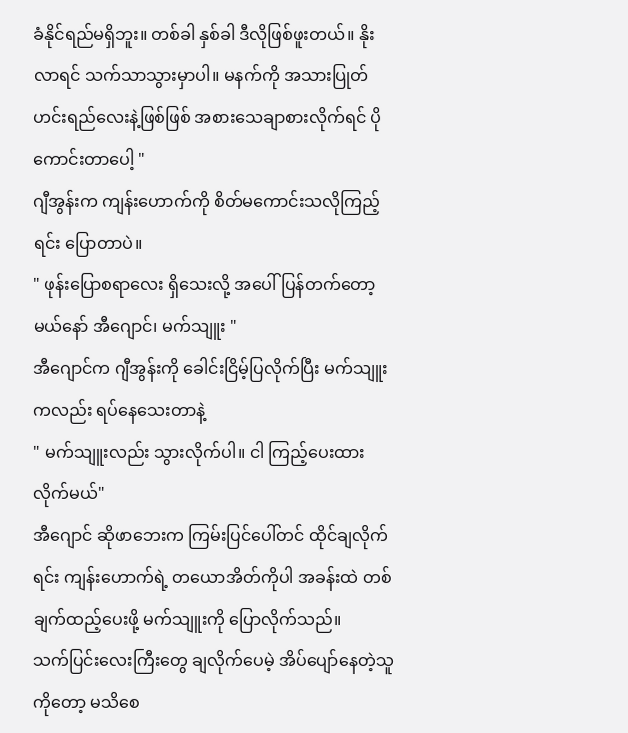ခံနိုင်ရည်မရှိဘူး။ တစ်ခါ နှစ်ခါ ဒီလိုဖြစ်ဖူးတယ်။ နိုးလာရင် သက်သာသွားမှာပါ။ မနက်ကို အသားပြုတ်ဟင်းရည်လေးနဲ့ဖြစ်ဖြစ် အစားသေချာစားလိုက်ရင် ပိုကောင်းတာပေါ့ "
ဂျီအွန်းက ကျန်းဟောက်ကို စိတ်မကောင်းသလိုကြည့်ရင်း ပြောတာပဲ။
" ဖုန်းပြောစရာလေး ရှိသေးလို့ အပေါ်ပြန်တက်တော့မယ်နော် အီဂျောင်၊ မက်သျူး "
အီဂျောင်က ဂျီအွန်းကို ခေါင်းငြိမ့်ပြလိုက်ပြီး မက်သျူးကလည်း ရပ်နေသေးတာနဲ့
" မက်သျူးလည်း သွားလိုက်ပါ။ ငါ ကြည့်ပေးထားလိုက်မယ်"
အီဂျောင် ဆိုဖာဘေးက ကြမ်းပြင်ပေါ်တင် ထိုင်ချလိုက်ရင်း ကျန်းဟောက်ရဲ့ တယောအိတ်ကိုပါ အခန်းထဲ တစ်ချက်ထည့်ပေးဖို့ မက်သျူးကို ပြောလိုက်သည်။
သက်ပြင်းလေးကြီးတွေ ချလိုက်ပေမဲ့ အိပ်ပျော်နေတဲ့သူကိုတော့ မသိစေ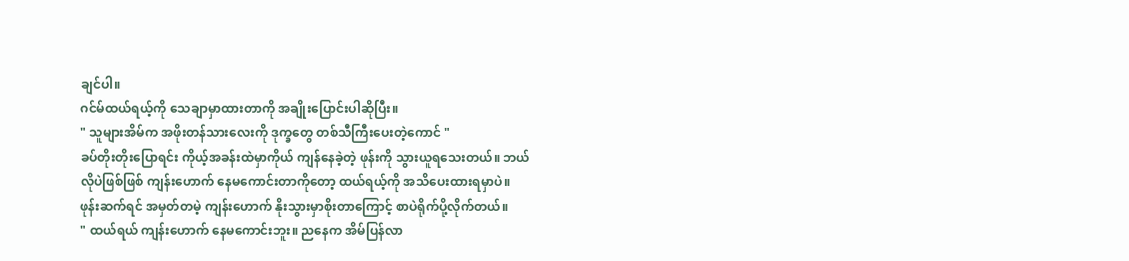ချင်ပါ။
ဂင်မ်ထယ်ရယ့်ကို သေချာမှာထားတာကို အချိုးပြောင်းပါဆိုပြီး။
" သူများအိမ်က အဖိုးတန်သားလေးကို ဒုက္ခတွေ တစ်သီကြီးပေးတဲ့ကောင် "
ခပ်တိုးတိုးပြောရင်း ကိုယ့်အခန်းထဲမှာကိုယ် ကျန်နေခဲ့တဲ့ ဖုန်းကို သွားယူရသေးတယ်။ ဘယ်လိုပဲဖြစ်ဖြစ် ကျန်းဟောက် နေမကောင်းတာကိုတော့ ထယ်ရယ့်ကို အသိပေးထားရမှာပဲ။
ဖုန်းဆက်ရင် အမှတ်တမဲ့ ကျန်းဟောက် နိုးသွားမှာစိုးတာကြောင့် စာပဲရိုက်ပို့လိုက်တယ်။
" ထယ်ရယ် ကျန်းဟောက် နေမကောင်းဘူး။ ညနေက အိမ်ပြန်လာ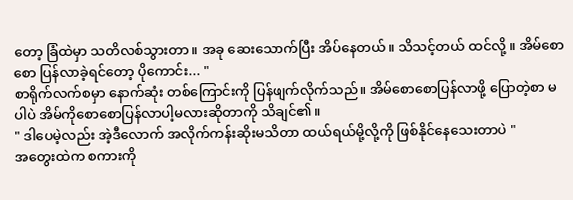တော့ ခြံထဲမှာ သတိလစ်သွားတာ။ အခု ဆေးသောက်ပြီး အိပ်နေတယ်။ သိသင့်တယ် ထင်လို့ ။ အိမ်စောစော ပြန်လာခဲ့ရင်တော့ ပိုကောင်း... "
စာရိုက်လက်စမှာ နောက်ဆုံး တစ်ကြောင်းကို ပြန်ဖျက်လိုက်သည်။ အိမ်စောစောပြန်လာဖို့ ပြောတဲ့စာ မပါပဲ အိမ်ကိုစောစောပြန်လာပါ့မလားဆိုတာကို သိချင်၏။
" ဒါပေမဲ့လည်း အဲ့ဒီလောက် အလိုက်ကန်းဆိုးမသိတာ ထယ်ရယ်မို့လို့ကို ဖြစ်နိုင်နေသေးတာပဲ "
အတွေးထဲက စကားကို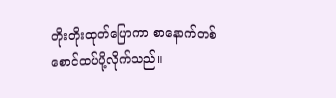တိုးတိုးထုတ်ပြောကာ စာနောက်တစ်စောင်ထပ်ပို့လိုက်သည်။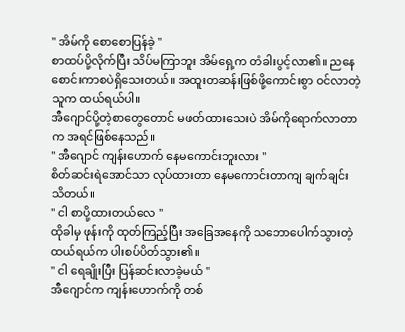" အိမ်ကို စောစောပြန်ခဲ့ "
စာထပ်ပို့လိုက်ပြီး သိပ်မကြာဘူး အိမ်ရှေ့က တံခါးပွင့်လာ၏။ ညနေ စောင်းကာစပဲရှိသေးတယ်။ အထူးတဆန်းဖြစ်ဖို့ကောင်းစွာ ဝင်လာတဲ့သူက ထယ်ရယ်ပါ။
အီဂျောင်ပို့တဲ့စာတွေတောင် မဖတ်ထားသေးပဲ အိမ်ကိုရောက်လာတာက အရင်ဖြစ်နေသည်။
" အီဂျောင် ကျန်းဟောက် နေမကောင်းဘူးလား "
စိတ်ဆင်းရဲအောင်သာ လုပ်ထားတာ နေမကောင်းတာကျ ချက်ချင်းသိတယ်။
" ငါ စာပို့ထားတယ်လေ "
ထိုခါမှ ဖုန်းကို ထုတ်ကြည့်ပြီး အခြေအနေကို သဘောပေါက်သွားတဲ့ ထယ်ရယ်က ပါးစပ်ပိတ်သွား၏။
" ငါ ရေချိုးပြီး ပြန်ဆင်းလာခဲ့မယ် "
အီဂျောင်က ကျန်းဟောက်ကို တစ်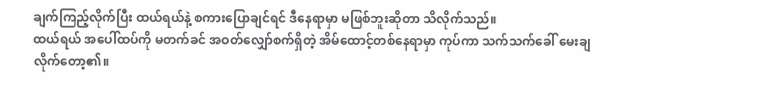ချက်ကြည့်လိုက်ပြီး ထယ်ရယ်နဲ့ စကားပြောချင်ရင် ဒီနေရာမှာ မဖြစ်ဘူးဆိုတာ သိလိုက်သည်။
ထယ်ရယ် အပေါ်ထပ်ကို မတက်ခင် အဝတ်လျှော်စက်ရှိတဲ့ အိမ်ထောင့်တစ်နေရာမှာ ကုပ်ကာ သက်သက်ခေါ် မေးချလိုက်တော့၏။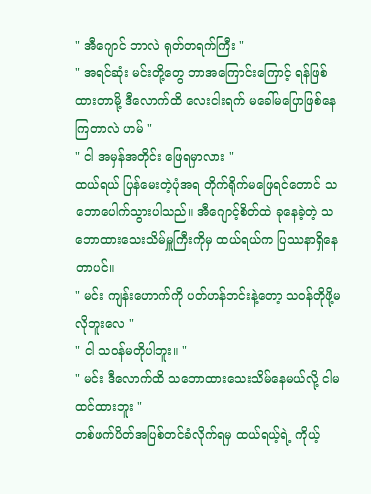" အီဂျောင် ဘာလဲ ရုတ်တရက်ကြီး "
" အရင်ဆုံး မင်းတို့တွေ ဘာအကြောင်းကြောင့် ရန်ဖြစ်ထားတာမို့ ဒီလောက်ထိ လေးငါးရက် မခေါ်မပြောဖြစ်နေကြတာလဲ ဟမ် "
" ငါ အမှန်အတိုင်း ဖြေရမှာလား "
ထယ်ရယ် ပြန်မေးတဲ့ပုံအရ တိုက်ရိုက်မဖြေရင်တောင် သဘောပေါက်သွားပါသည်။ အီဂျောင့်စိတ်ထဲ ခုနေခဲ့တဲ့ သဘောထားသေးသိမ်မှူကြီးကိုမှ ထယ်ရယ်က ပြဿနာရှိနေတာပင်။
" မင်း ကျန်းဟောက်ကို ပတ်ဟန်ဘင်းနဲ့တော့ သဝန်တိုဖို့မလိုဘူးလေ "
" ငါ သဝန်မတိုပါဘူး။ "
" မင်း ဒီလောက်ထိ သဘောထားသေးသိမ်နေမယ်လို့ ငါမထင်ထားဘူး "
တစ်ဖက်ပိတ်အပြစ်တင်ခံလိုက်ရမှ ထယ်ရယ့်ရဲ့ ကိုယ့်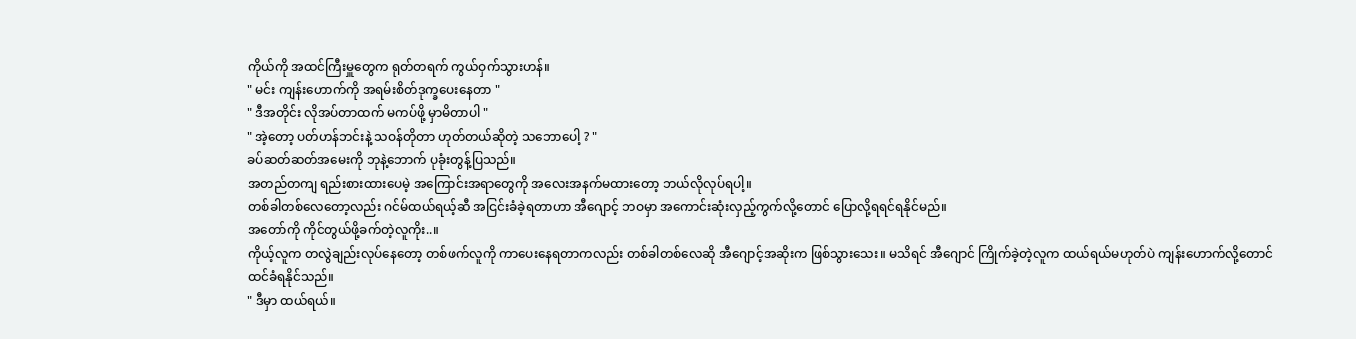ကိုယ်ကို အထင်ကြီးမှူတွေက ရုတ်တရက် ကွယ်ဝှက်သွားဟန်။
" မင်း ကျန်းဟောက်ကို အရမ်းစိတ်ဒုက္ခပေးနေတာ "
" ဒီအတိုင်း လိုအပ်တာထက် မကပ်ဖို့ မှာမိတာပါ "
" အဲ့တော့ ပတ်ဟန်ဘင်းနဲ့ သဝန်တိုတာ ဟုတ်တယ်ဆိုတဲ့ သဘောပေါ့ ? "
ခပ်ဆတ်ဆတ်အမေးကို ဘုနဲ့ဘောက် ပုခုံးတွန့်ပြသည်။
အတည်တကျ ရည်းစားထားပေမဲ့ အကြောင်းအရာတွေကို အလေးအနက်မထားတော့ ဘယ်လိုလုပ်ရပါ့။
တစ်ခါတစ်လေတော့လည်း ဂင်မ်ထယ်ရယ့်ဆီ အငြင်းခံခဲ့ရတာဟာ အီဂျောင့် ဘဝမှာ အကောင်းဆုံးလှည့်ကွက်လို့တောင် ပြောလို့ရရင်ရနိုင်မည်။
အတော်ကို ကိုင်တွယ်ဖို့ခက်တဲ့လူကိုး..။
ကိုယ့်လူက တလွဲချည်းလုပ်နေတော့ တစ်ဖက်လူကို ကာပေးနေရတာကလည်း တစ်ခါတစ်လေဆို အီဂျောင့်အဆိုးက ဖြစ်သွားသေး။ မသိရင် အီဂျောင် ကြိုက်ခဲ့တဲ့လူက ထယ်ရယ်မဟုတ်ပဲ ကျန်းဟောက်လို့တောင် ထင်ခံရနိုင်သည်။
" ဒီမှာ ထယ်ရယ်။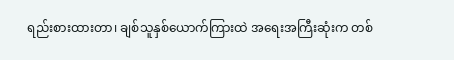ရည်းစားထားတာ၊ ချစ်သူနှစ်ယောက်ကြားထဲ အရေးအကြီးဆုံးက တစ်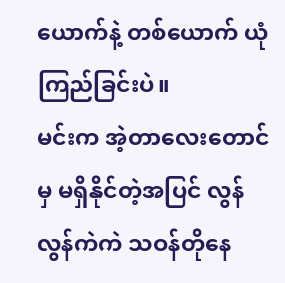ယောက်နဲ့ တစ်ယောက် ယုံကြည်ခြင်းပဲ။
မင်းက အဲ့တာလေးတောင်မှ မရှိနိုင်တဲ့အပြင် လွန်လွန်ကဲကဲ သဝန်တိုနေ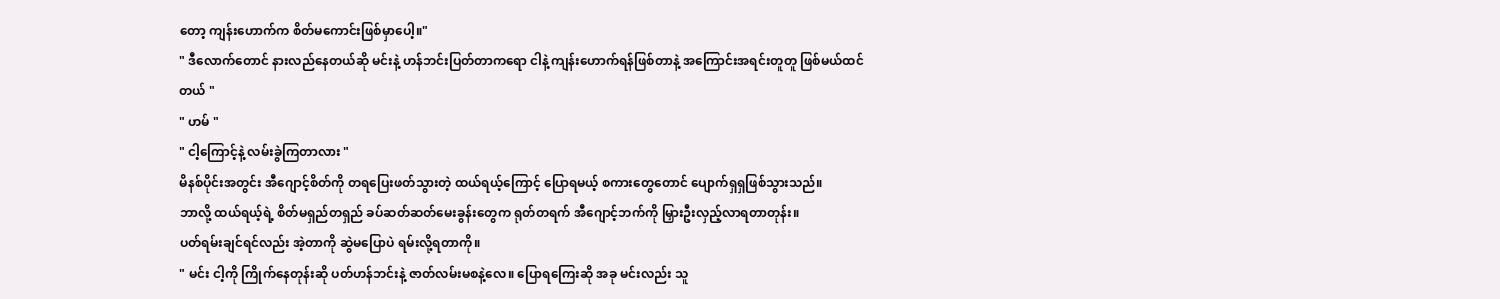တော့ ကျန်းဟောက်က စိတ်မကောင်းဖြစ်မှာပေါ့။"
" ဒီလောက်တောင် နားလည်နေတယ်ဆို မင်းနဲ့ ဟန်ဘင်းပြတ်တာကရော ငါနဲ့ ကျန်းဟောက်ရန်ဖြစ်တာနဲ့ အကြောင်းအရင်းတူတူ ဖြစ်မယ်ထင်တယ် "
" ဟမ် "
" ငါ့ကြောင့်နဲ့ လမ်းခွဲကြတာလား "
မိနစ်ပိုင်းအတွင်း အီဂျောင့်စိတ်ကို တရပြေးဖတ်သွားတဲ့ ထယ်ရယ့်ကြောင့် ပြောရမယ့် စကားတွေတောင် ပျောက်ရှရှဖြစ်သွားသည်။
ဘာလို့ ထယ်ရယ့်ရဲ့ စိတ်မရှည်တရှည် ခပ်ဆတ်ဆတ်မေးခွန်းတွေက ရုတ်တရက် အီဂျောင့်ဘက်ကို မြှားဦးလှည့်လာရတာတုန်း။
ပတ်ရမ်းချင်ရင်လည်း အဲ့တာကို ဆွဲမပြောပဲ ရမ်းလို့ရတာကို။
" မင်း ငါ့ကို ကြိုက်နေတုန်းဆို ပတ်ဟန်ဘင်းနဲ့ ဇာတ်လမ်းမစနဲ့လေ။ ပြောရကြေးဆို အခု မင်းလည်း သူ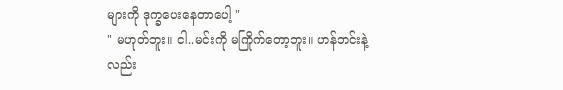များကို ဒုက္ခပေးနေတာပေါ့ "
" မဟုတ်ဘူး။ ငါ..မင်းကို မကြိုက်တော့ဘူး။ ဟန်ဘင်းနဲ့ လည်း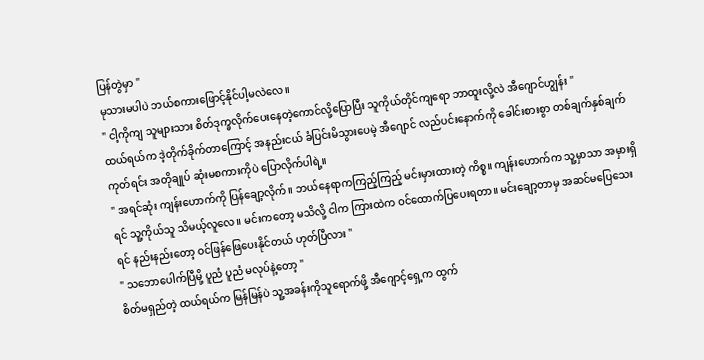ပြန်တွဲမှာ "
မုသားမပါပဲ ဘယ်စကားဖြောင့်နိုင်ပါ့မလဲလေ။
" ငါ့ကိုကျ သူများသား စိတ်ဒုက္ခလိုက်ပေးနေတဲ့ကောင်လို့ပြောပြီး သူကိုယ်တိုင်ကျရော ဘာထူးလို့လဲ အီဂျောင်ဟျွန်း "
ထယ်ရယ်က ဒဲ့တိုက်ခိုက်တာကြောင့် အနည်းငယ် ခံပြင်းမိသွားပေမဲ့ အီဂျောင် လည်ပင်းနောက်ကို ခေါင်းစားစွာ တစ်ချက်နှစ်ချက်ကုတ်ရင်း အတိုချုပ် ဆုံးမစကားကိုပဲ ပြောလိုက်ပါရဲ့။
" အရင်ဆုံး ကျန်းဟောက်ကို ပြန်ချော့လိုက်။ ဘယ်နေရာကကြည့်ကြည့် မင်းမှားထားတဲ့ ကိစ္စ။ ကျန်းဟောက်က သူ့မှာသာ အမှားရှိရင် သူ့ကိုယ်သူ သိမယ့်လူလေ။ မင်းကတော့ မသိလို့ ငါက ကြားထဲက ဝင်ထောက်ပြပေးရတာ။ မင်းချော့တာမှ အဆင်မပြေသေးရင် နည်းနည်းတော့ ဝင်ဖြန်ဖြေပေးနိုင်တယ် ဟုတ်ပြီလား "
" သဘောပေါက်ပြီမို့ ပူညံ ပူညံ မလုပ်နဲ့တော့ "
စိတ်မရှည်တဲ့ ထယ်ရယ်က မြန်မြန်ပဲ သူ့အခန်းကိုသူရောက်ဖို့ အီဂျောင့်ရှေ့က ထွက်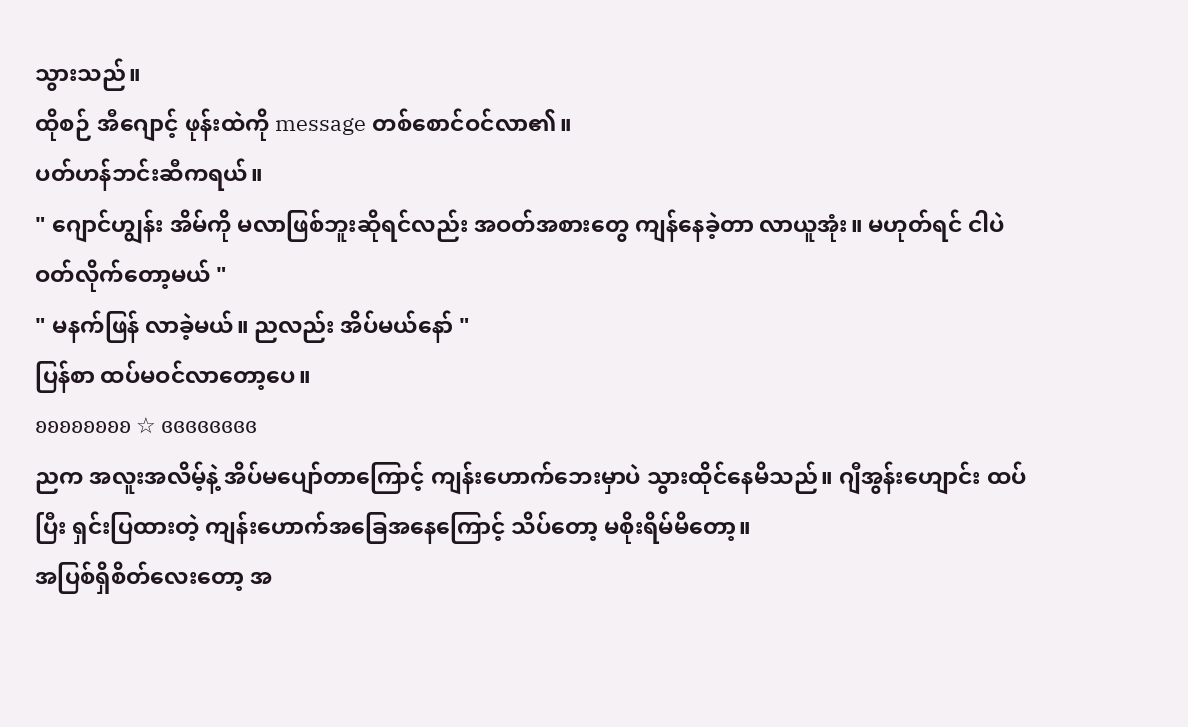သွားသည်။
ထိုစဉ် အီဂျောင့် ဖုန်းထဲကို message တစ်စောင်ဝင်လာ၏။
ပတ်ဟန်ဘင်းဆီကရယ်။
" ဂျောင်ဟျွန်း အိမ်ကို မလာဖြစ်ဘူးဆိုရင်လည်း အဝတ်အစားတွေ ကျန်နေခဲ့တာ လာယူအုံး။ မဟုတ်ရင် ငါပဲ ဝတ်လိုက်တော့မယ် "
" မနက်ဖြန် လာခဲ့မယ်။ ညလည်း အိပ်မယ်နော် "
ပြန်စာ ထပ်မဝင်လာတော့ပေ။
ʚʚʚʚʚʚʚʚ ☆ ɞɞɞɞɞɞɞɞ
ညက အလူးအလိမ့်နဲ့ အိပ်မပျော်တာကြောင့် ကျန်းဟောက်ဘေးမှာပဲ သွားထိုင်နေမိသည်။ ဂျီအွန်းဟျောင်း ထပ်ပြီး ရှင်းပြထားတဲ့ ကျန်းဟောက်အခြေအနေကြောင့် သိပ်တော့ မစိုးရိမ်မိတော့။
အပြစ်ရှိစိတ်လေးတော့ အ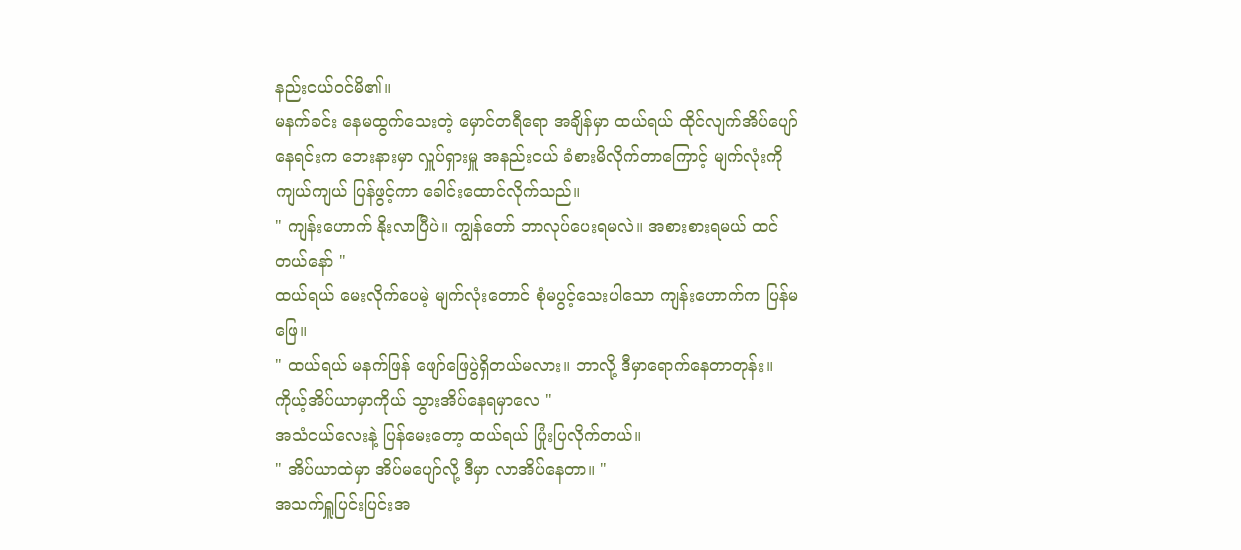နည်းငယ်ဝင်မိ၏။
မနက်ခင်း နေမထွက်သေးတဲ့ မှောင်တရီရော အချိန်မှာ ထယ်ရယ် ထိုင်လျက်အိပ်ပျော်နေရင်းက ဘေးနားမှာ လှူပ်ရှားမှူ အနည်းငယ် ခံစားမိလိုက်တာကြောင့် မျက်လုံးကို ကျယ်ကျယ် ပြန်ဖွင့်ကာ ခေါင်းထောင်လိုက်သည်။
" ကျန်းဟောက် နိုးလာပြီပဲ။ ကျွန်တော် ဘာလုပ်ပေးရမလဲ။ အစားစားရမယ် ထင်တယ်နော် "
ထယ်ရယ် မေးလိုက်ပေမဲ့ မျက်လုံးတောင် စုံမပွင့်သေးပါသော ကျန်းဟောက်က ပြန်မဖြေ။
" ထယ်ရယ် မနက်ဖြန် ဖျော်ဖြေပွဲရှိတယ်မလား။ ဘာလို့ ဒီမှာရောက်နေတာတုန်း။ ကိုယ့်အိပ်ယာမှာကိုယ် သွားအိပ်နေရမှာလေ "
အသံငယ်လေးနဲ့ ပြန်မေးတော့ ထယ်ရယ် ပြုံးပြလိုက်တယ်။
" အိပ်ယာထဲမှာ အိပ်မပျော်လို့ ဒီမှာ လာအိပ်နေတာ။ "
အသက်ရှူပြင်းပြင်းအ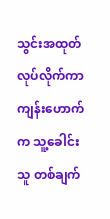သွင်းအထုတ်လုပ်လိုက်ကာ ကျန်းဟောက်က သူ့ခေါင်းသူ တစ်ချက်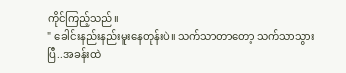ကိုင်ကြည့်သည်။
" ခေါင်းနည်းနည်းမူးနေတုန်းပဲ။ သက်သာတာတော့ သက်သာသွားပြီ..အခန်းထဲ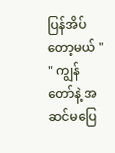ပြန်အိပ်တော့မယ် "
" ကျွန်တော်နဲ့ အဆင်မပြေ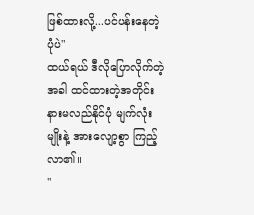ဖြစ်ထားလို့...ပင်ပန်းနေတဲ့ပုံပဲ"
ထယ်ရယ် ဒီလိုပြောလိုက်တဲ့အခါ ထင်ထားတဲ့အတိုင်း နားမလည်နိုင်ပုံ မျက်လုံးမျိုးနဲ့ အားလျော့စွာ ကြည့်လာ၏။
"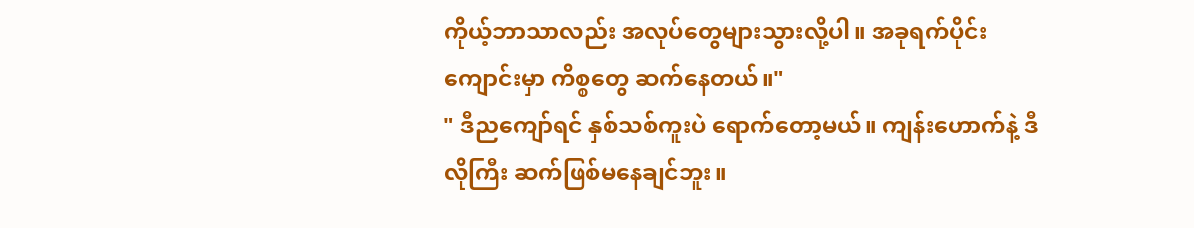ကိုယ့်ဘာသာလည်း အလုပ်တွေများသွားလို့ပါ။ အခုရက်ပိုင်း ကျောင်းမှာ ကိစ္စတွေ ဆက်နေတယ်။"
" ဒီညကျော်ရင် နှစ်သစ်ကူးပဲ ရောက်တော့မယ်။ ကျန်းဟောက်နဲ့ ဒီလိုကြီး ဆက်ဖြစ်မနေချင်ဘူး။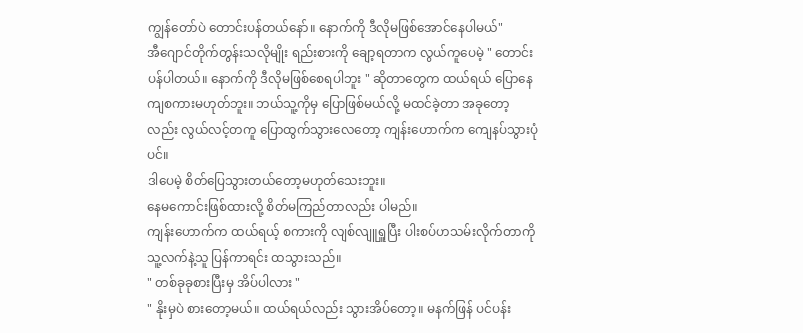ကျွန်တော်ပဲ တောင်းပန်တယ်နော်။ နောက်ကို ဒီလိုမဖြစ်အောင်နေပါမယ်"
အီဂျောင်တိုက်တွန်းသလိုမျိုး ရည်းစားကို ချော့ရတာက လွယ်ကူပေမဲ့ " တောင်းပန်ပါတယ်။ နောက်ကို ဒီလိုမဖြစ်စေရပါဘူး " ဆိုတာတွေက ထယ်ရယ် ပြောနေကျစကားမဟုတ်ဘူး။ ဘယ်သူ့ကိုမှ ပြောဖြစ်မယ်လို့ မထင်ခဲ့တာ အခုတော့လည်း လွယ်လင့်တကူ ပြောထွက်သွားလေတော့ ကျန်းဟောက်က ကျေနပ်သွားပုံပင်။
ဒါပေမဲ့ စိတ်ပြေသွားတယ်တော့မဟုတ်သေးဘူး။
နေမကောင်းဖြစ်ထားလို့ စိတ်မကြည်တာလည်း ပါမည်။
ကျန်းဟောက်က ထယ်ရယ့် စကားကို လျစ်လျူရှူပြီး ပါးစပ်ဟသမ်းလိုက်တာကို သူ့လက်နဲ့သူ ပြန်ကာရင်း ထသွားသည်။
" တစ်ခုခုစားပြီးမှ အိပ်ပါလား "
" နိုးမှပဲ စားတော့မယ်။ ထယ်ရယ်လည်း သွားအိပ်တော့။ မနက်ဖြန် ပင်ပန်း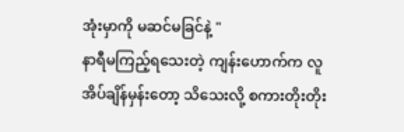အုံးမှာကို မဆင်မခြင်နဲ့ "
နာရီမကြည့်ရသေးတဲ့ ကျန်းဟောက်က လူအိပ်ချိန်မှန်းတော့ သိသေးလို့ စကားတိုးတိုး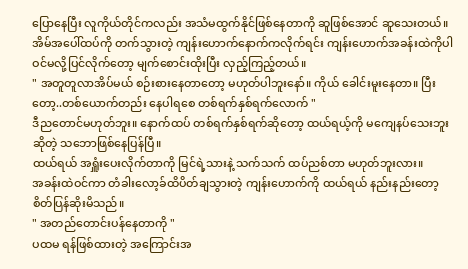ပြောနေပြီး လူကိုယ်တိုင်ကလည်း အသံမထွက်နိုင်ဖြစ်နေတာကို ဆူဖြစ်အောင် ဆူသေးတယ်။
အိမ်အပေါ်ထပ်ကို တက်သွားတဲ့ ကျန်းဟောက်နောက်ကလိုက်ရင်း ကျန်းဟောက်အခန်းထဲကိုပါ ဝင်မလို့ပြင်လိုက်တော့ မျက်စောင်းထိုးပြီး လှည့်ကြည့်တယ်။
" အတူတူလာအိပ်မယ် စဉ်းစားနေတာတော့ မဟုတ်ပါဘူးနော်။ ကိုယ် ခေါင်းမူးနေတာ။ ပြီးတော့..တစ်ယောက်တည်း နေပါရစေ တစ်ရက်နှစ်ရက်လောက် "
ဒီညတောင်မဟုတ်ဘူး။ နောက်ထပ် တစ်ရက်နှစ်ရက်ဆိုတော့ ထယ်ရယ့်ကို မကျေနပ်သေးဘူးဆိုတဲ့ သဘောဖြစ်နေပြန်ပြီ။
ထယ်ရယ် အရှူံးပေးလိုက်တာကို မြင်ရဲ့သားနဲ့ သက်သက် ထပ်ညစ်တာ မဟုတ်ဘူးလား။
အခန်းထဲဝင်ကာ တံခါးလော့ခ်ထိပိတ်ချသွားတဲ့ ကျန်းဟောက်ကို ထယ်ရယ် နည်းနည်းတော့ စိတ်ပြန်ဆိုးမိသည်။
" အတည်တောင်းပန်နေတာကို "
ပထမ ရန်ဖြစ်ထားတဲ့ အကြောင်းအ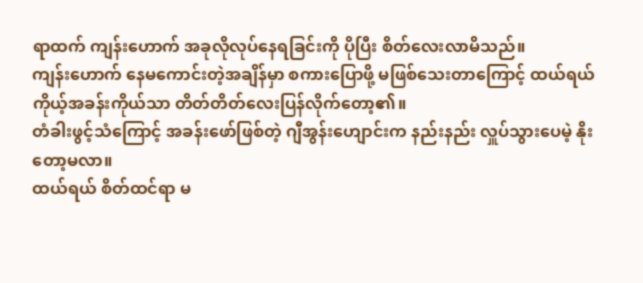ရာထက် ကျန်းဟောက် အခုလိုလုပ်နေရခြင်းကို ပိုပြီး စိတ်လေးလာမိသည်။
ကျန်းဟောက် နေမကောင်းတဲ့အချိန်မှာ စကားပြောဖို့ မဖြစ်သေးတာကြောင့် ထယ်ရယ် ကိုယ့်အခန်းကိုယ်သာ တိတ်တိတ်လေးပြန်လိုက်တော့၏။
တံခါးဖွင့်သံကြောင့် အခန်းဖော်ဖြစ်တဲ့ ဂျီအွန်းဟျောင်းက နည်းနည်း လှူပ်သွားပေမဲ့ နိုးတော့မလာ။
ထယ်ရယ် စိတ်ထင်ရာ မ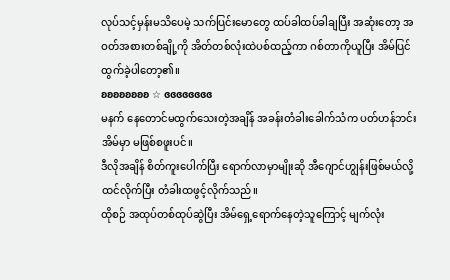လုပ်သင့်မှန်းမသိပေမဲ့ သက်ပြင်းမောတွေ ထပ်ခါထပ်ခါချပြီး အဆုံးတော့ အဝတ်အစားတစ်ချို့ကို အိတ်တစ်လုံးထဲပစ်ထည့်ကာ ဂစ်တာကိုယူပြီး အိမ်ပြင်ထွက်ခဲ့ပါတော့၏။
ʚʚʚʚʚʚʚʚ ☆ ɞɞɞɞɞɞɞɞ
မနက် နေတောင်မထွက်သေးတဲ့အချိန် အခန်းတံခါးခေါက်သံက ပတ်ဟန်ဘင်းအိမ်မှာ မဖြစ်စဖူးပင်။
ဒီလိုအချိန် စိတ်ကူးပေါက်ပြီး ရောက်လာမှာမျိုးဆို အီဂျောင်ဟျွန်းဖြစ်မယ်လို့ ထင်လိုက်ပြီး တံခါးထဖွင့်လိုက်သည်။
ထိုစဉ် အထုပ်တစ်ထုပ်ဆွဲပြီး အိမ်ရှေ့ရောက်နေတဲ့သူကြောင့် မျက်လုံး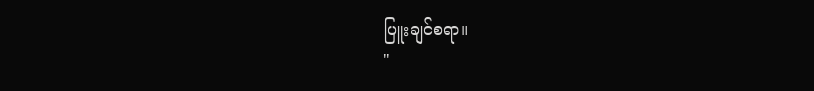ပြူးချင်စရာ။
"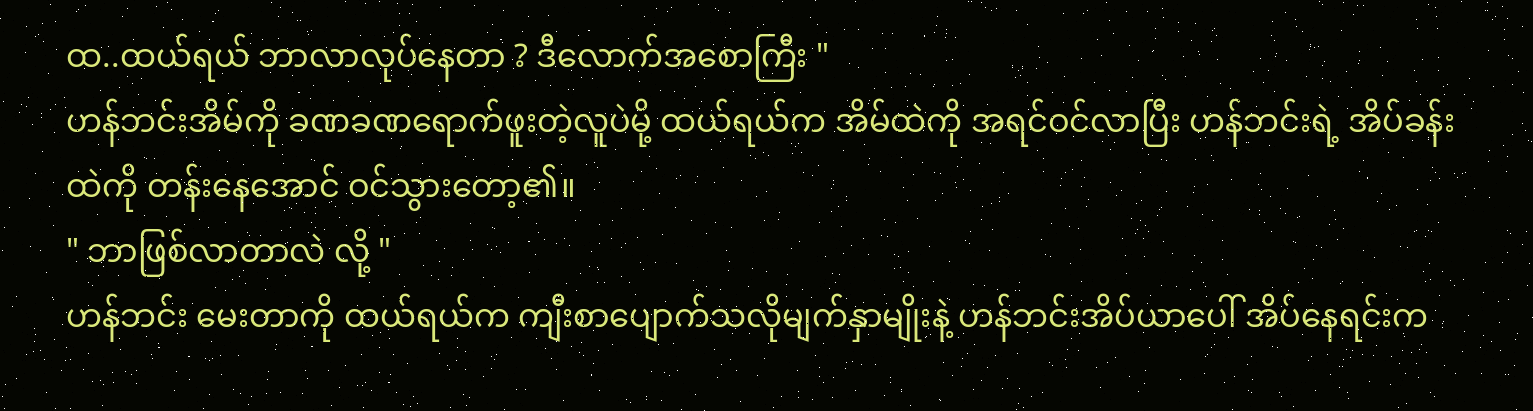ထ..ထယ်ရယ် ဘာလာလုပ်နေတာ ? ဒီလောက်အစောကြီး "
ဟန်ဘင်းအိမ်ကို ခဏခဏရောက်ဖူးတဲ့လူပဲမို့ ထယ်ရယ်က အိမ်ထဲကို အရင်ဝင်လာပြီး ဟန်ဘင်းရဲ့ အိပ်ခန်းထဲကို တန်းနေအောင် ဝင်သွားတော့၏။
" ဘာဖြစ်လာတာလဲ လို့ "
ဟန်ဘင်း မေးတာကို ထယ်ရယ်က ကျီးစာပျောက်သလိုမျက်နှာမျိုးနဲ့ ဟန်ဘင်းအိပ်ယာပေါ် အိပ်နေရင်းက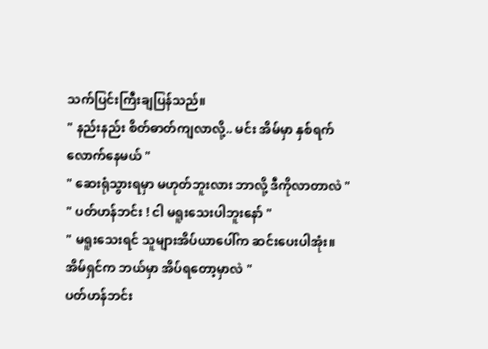သက်ပြင်းကြီးချပြန်သည်။
" နည်းနည်း စိတ်ဓာတ်ကျလာလို့.. မင်း အိမ်မှာ နှစ်ရက်လောက်နေမယ် "
" ဆေးရုံသွားရမှာ မဟုတ်ဘူးလား ဘာလို့ ဒီကိုလာတာလဲ "
" ပတ်ဟန်ဘင်း ! ငါ မရူးသေးပါဘူးနော် "
" မရူးသေးရင် သူများအိပ်ယာပေါ်က ဆင်းပေးပါအုံး။ အိမ်ရှင်က ဘယ်မှာ အိပ်ရတော့မှာလဲ "
ပတ်ဟန်ဘင်း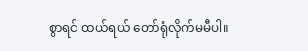စွာရင် ထယ်ရယ် တော်ရုံလိုက်မမီပါ။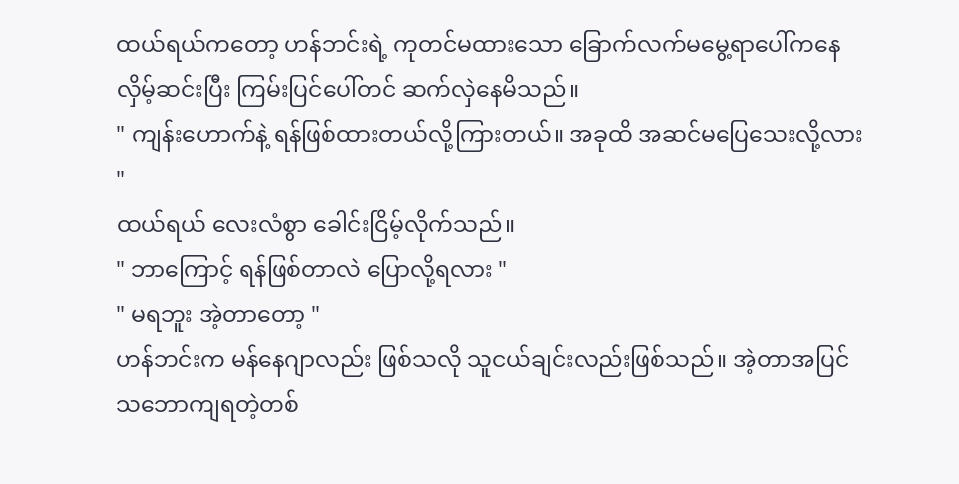ထယ်ရယ်ကတော့ ဟန်ဘင်းရဲ့ ကုတင်မထားသော ခြောက်လက်မမွေ့ရာပေါ်ကနေ လှိမ့်ဆင်းပြီး ကြမ်းပြင်ပေါ်တင် ဆက်လှဲနေမိသည်။
" ကျန်းဟောက်နဲ့ ရန်ဖြစ်ထားတယ်လို့ကြားတယ်။ အခုထိ အဆင်မပြေသေးလို့လား "
ထယ်ရယ် လေးလံစွာ ခေါင်းငြိမ့်လိုက်သည်။
" ဘာကြောင့် ရန်ဖြစ်တာလဲ ပြောလို့ရလား "
" မရဘူး အဲ့တာတော့ "
ဟန်ဘင်းက မန်နေဂျာလည်း ဖြစ်သလို သူငယ်ချင်းလည်းဖြစ်သည်။ အဲ့တာအပြင် သဘောကျရတဲ့တစ်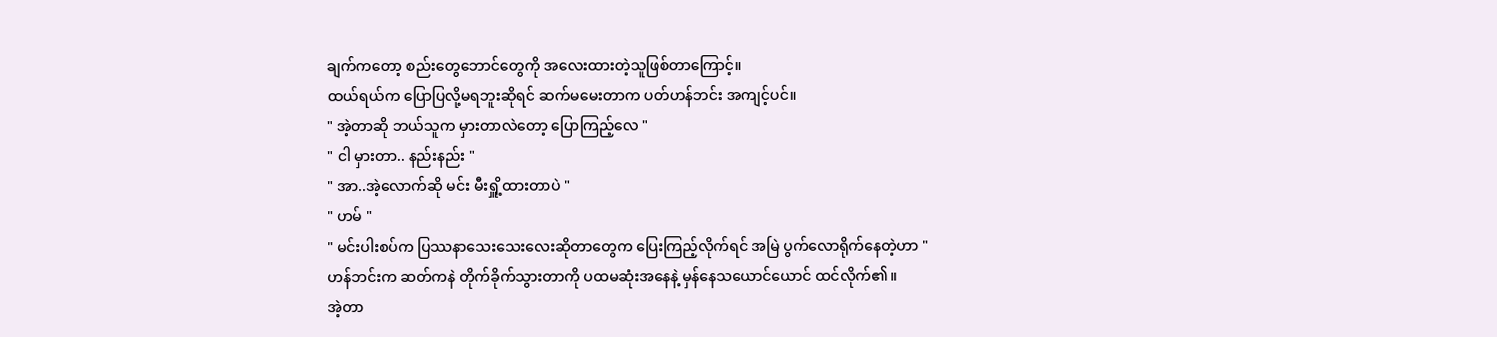ချက်ကတော့ စည်းတွေဘောင်တွေကို အလေးထားတဲ့သူဖြစ်တာကြောင့်။
ထယ်ရယ်က ပြောပြလို့မရဘူးဆိုရင် ဆက်မမေးတာက ပတ်ဟန်ဘင်း အကျင့်ပင်။
" အဲ့တာဆို ဘယ်သူက မှားတာလဲတော့ ပြောကြည့်လေ "
" ငါ မှားတာ.. နည်းနည်း "
" အာ..အဲ့လောက်ဆို မင်း မီးရှိူ့ထားတာပဲ "
" ဟမ် "
" မင်းပါးစပ်က ပြဿနာသေးသေးလေးဆိုတာတွေက ပြေးကြည့်လိုက်ရင် အမြဲ ပွက်လောရိုက်နေတဲ့ဟာ "
ဟန်ဘင်းက ဆတ်ကနဲ တိုက်ခိုက်သွားတာကို ပထမဆုံးအနေနဲ့ မှန်နေသယောင်ယောင် ထင်လိုက်၏။
အဲ့တာ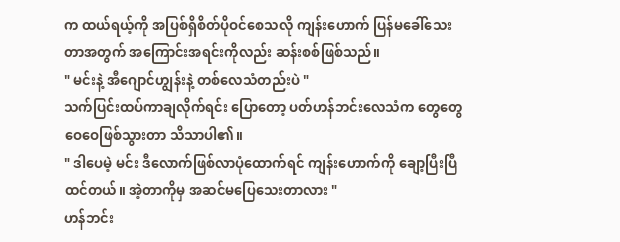က ထယ်ရယ့်ကို အပြစ်ရှိစိတ်ပိုဝင်စေသလို ကျန်းဟောက် ပြန်မခေါ်သေးတာအတွက် အကြောင်းအရင်းကိုလည်း ဆန်းစစ်ဖြစ်သည်။
" မင်းနဲ့ အီဂျောင်ဟျွန်းနဲ့ တစ်လေသံတည်းပဲ "
သက်ပြင်းထပ်ကာချလိုက်ရင်း ပြောတော့ ပတ်ဟန်ဘင်းလေသံက တွေတွေဝေဝေဖြစ်သွားတာ သိသာပါ၏။
" ဒါပေမဲ့ မင်း ဒီလောက်ဖြစ်လာပုံထောက်ရင် ကျန်းဟောက်ကို ချော့ပြီးပြီထင်တယ်။ အဲ့တာကိုမှ အဆင်မပြေသေးတာလား "
ဟန်ဘင်း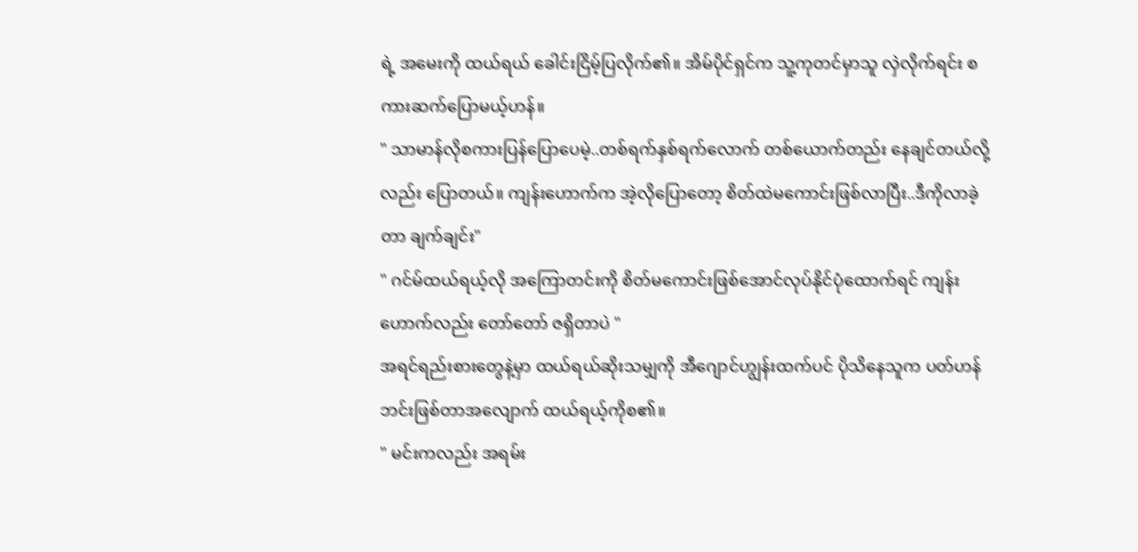ရဲ့ အမေးကို ထယ်ရယ် ခေါင်းငြိမ့်ပြလိုက်၏။ အိမ်ပိုင်ရှင်က သူ့ကုတင်မှာသူ လှဲလိုက်ရင်း စကားဆက်ပြောမယ့်ဟန်။
" သာမာန်လိုစကားပြန်ပြောပေမဲ့..တစ်ရက်နှစ်ရက်လောက် တစ်ယောက်တည်း နေချင်တယ်လို့လည်း ပြောတယ်။ ကျန်းဟောက်က အဲ့လိုပြောတော့ စိတ်ထဲမကောင်းဖြစ်လာပြီး..ဒီကိုလာခဲ့တာ ချက်ချင်း"
" ဂင်မ်ထယ်ရယ့်လို အကြောတင်းကို စိတ်မကောင်းဖြစ်အောင်လုပ်နိုင်ပုံထောက်ရင် ကျန်းဟောက်လည်း တော်တော် ဇရှိတာပဲ "
အရင်ရည်းစားတွေနဲ့မှာ ထယ်ရယ်ဆိုးသမျှကို အီဂျောင်ဟျွန်းထက်ပင် ပိုသိနေသူက ပတ်ဟန်ဘင်းဖြစ်တာအလျောက် ထယ်ရယ့်ကိုစ၏။
" မင်းကလည်း အရမ်း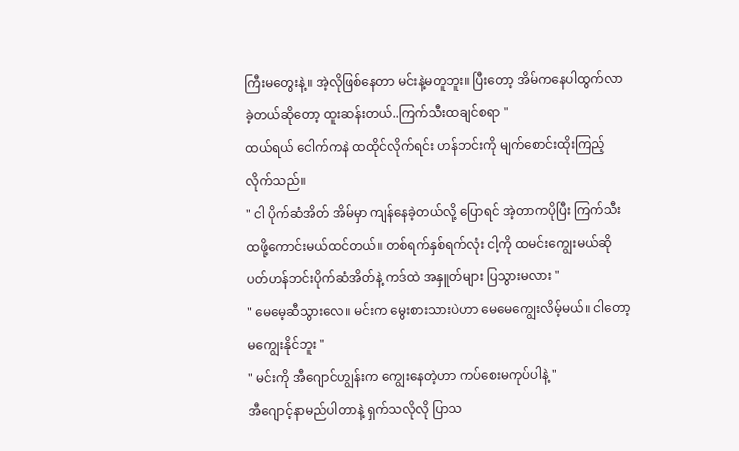ကြီးမတွေးနဲ့။ အဲ့လိုဖြစ်နေတာ မင်းနဲ့မတူဘူး။ ပြီးတော့ အိမ်ကနေပါထွက်လာခဲ့တယ်ဆိုတော့ ထူးဆန်းတယ်..ကြက်သီးထချင်စရာ "
ထယ်ရယ် ငေါက်ကနဲ ထထိုင်လိုက်ရင်း ဟန်ဘင်းကို မျက်စောင်းထိုးကြည့်လိုက်သည်။
" ငါ ပိုက်ဆံအိတ် အိမ်မှာ ကျန်နေခဲ့တယ်လို့ ပြောရင် အဲ့တာကပိုပြီး ကြက်သီးထဖို့ကောင်းမယ်ထင်တယ်။ တစ်ရက်နှစ်ရက်လုံး ငါ့ကို ထမင်းကျွေးမယ်ဆို ပတ်ဟန်ဘင်းပိုက်ဆံအိတ်နဲ့ ကဒ်ထဲ အနှူတ်များ ပြသွားမလား "
" မေမေ့ဆီသွားလေ။ မင်းက မွေးစားသားပဲဟာ မေမေကျွေးလိမ့်မယ်။ ငါတော့ မကျွေးနိုင်ဘူး "
" မင်းကို အီဂျောင်ဟျွန်းက ကျွေးနေတဲ့ဟာ ကပ်စေးမကုပ်ပါနဲ့ "
အီဂျောင့်နာမည်ပါတာနဲ့ ရှက်သလိုလို ပြာသ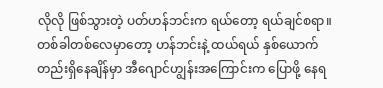လိုလို ဖြစ်သွားတဲ့ ပတ်ဟန်ဘင်းက ရယ်တော့ ရယ်ချင်စရာ။
တစ်ခါတစ်လေမှာတော့ ဟန်ဘင်းနဲ့ ထယ်ရယ် နှစ်ယောက်တည်းရှိနေချိန်မှာ အီဂျောင်ဟျွန်းအကြောင်းက ပြောဖို့ နေရ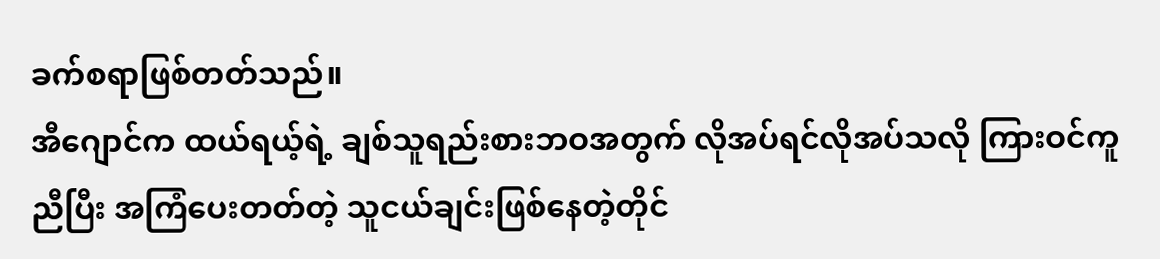ခက်စရာဖြစ်တတ်သည်။
အီဂျောင်က ထယ်ရယ့်ရဲ့ ချစ်သူရည်းစားဘဝအတွက် လိုအပ်ရင်လိုအပ်သလို ကြားဝင်ကူညီပြီး အကြံပေးတတ်တဲ့ သူငယ်ချင်းဖြစ်နေတဲ့တိုင်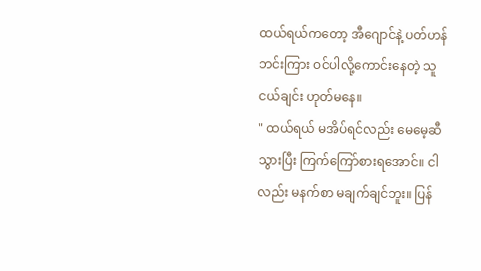ထယ်ရယ်ကတော့ အီဂျောင်နဲ့ ပတ်ဟန်ဘင်းကြား ဝင်ပါလို့ကောင်းနေတဲ့ သူငယ်ချင်း ဟုတ်မနေ။
" ထယ်ရယ် မအိပ်ရင်လည်း မေမေ့ဆီသွားပြီး ကြက်ကြော်စားရအောင်။ ငါလည်း မနက်စာ မချက်ချင်ဘူး။ ပြန်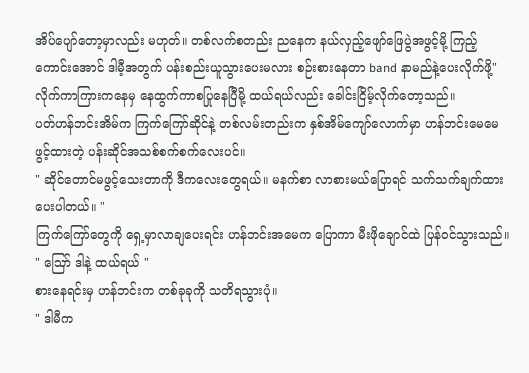အိပ်ပျော်တော့မှာလည်း မဟုတ်။ တစ်လက်စတည်း ညနေက နယ်လှည့်ဖျော်ဖြေပွဲအဖွင့်မို့ ကြည့်ကောင်းအောင် ဒါမီ့အတွက် ပန်းစည်းယူသွားပေးမလား စဉ်းစားနေတာ band နာမည်နဲ့ပေးလိုက်ဖို့"
လိုက်ကာကြားကနေမှ နေထွက်ကာစပြုနေပြီမို့ ထယ်ရယ်လည်း ခေါင်းငြိမ့်လိုက်တော့သည်။
ပတ်ဟန်ဘင်းအိမ်က ကြက်ကြော်ဆိုင်နဲ့ တစ်လမ်းတည်းက နှစ်အိမ်ကျော်လောက်မှာ ဟန်ဘင်းမေမေဖွင့်ထားတဲ့ ပန်းဆိုင်အသစ်စက်စက်လေးပင်။
" ဆိုင်တောင်မဖွင့်သေးတာကို ဒီကလေးတွေရယ်။ မနက်စာ လာစားမယ်ပြောရင် သက်သက်ချက်ထားပေးပါတယ်။ "
ကြက်ကြော်တွေကို ရှေ့မှာလာချပေးရင်း ဟန်ဘင်းအမေက ပြောကာ မီးဖိုချောင်ထဲ ပြန်ဝင်သွားသည်။
" ဪ ဒါနဲ့ ထယ်ရယ် "
စားနေရင်းမှ ဟန်ဘင်းက တစ်ခုခုကို သတိရသွားပုံ။
" ဒါမီက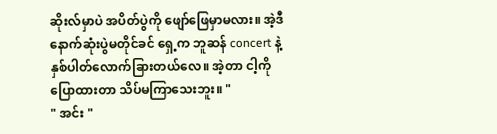ဆိုးလ်မှာပဲ အပိတ်ပွဲကို ဖျော်ဖြေမှာမလား။ အဲ့ဒီနောက်ဆုံးပွဲမတိုင်ခင် ရှေ့က ဘူဆန် concert နဲ့ နှစ်ပါတ်လောက်ခြားတယ်လေ။ အဲ့တာ ငါ့ကို ပြောထားတာ သိပ်မကြာသေးဘူး။ "
" အင်း "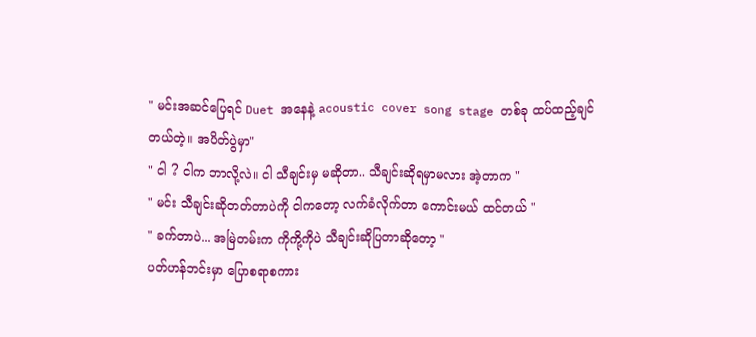" မင်းအဆင်ပြေရင် Duet အနေနဲ့ acoustic cover song stage တစ်ခု ထပ်ထည့်ချင်တယ်တဲ့။ အပိတ်ပွဲမှာ"
" ငါ ? ငါက ဘာလို့လဲ။ ငါ သီချင်းမှ မဆိုတာ.. သီချင်းဆိုရမှာမလား အဲ့တာက "
" မင်း သီချင်းဆိုတတ်တာပဲကို ငါကတော့ လက်ခံလိုက်တာ ကောင်းမယ် ထင်တယ် "
" ခက်တာပဲ... အမြဲတမ်းက ကိုကို့ကိုပဲ သီချင်းဆိုပြတာဆိုတော့ "
ပတ်ဟန်ဘင်းမှာ ပြောစရာစကား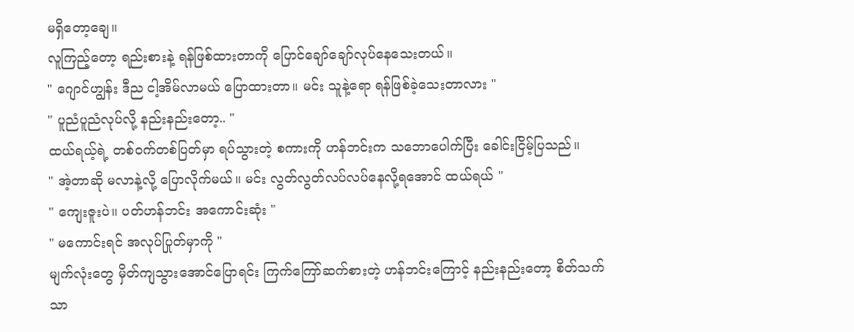မရှိတော့ချေ။
လူကြည့်တော့ ရည်းစားနဲ့ ရန်ဖြစ်ထားတာကို ပြောင်ချော်ချော်လုပ်နေသေးတယ်။
" ဂျောင်ဟျွန်း ဒီည ငါ့အိမ်လာမယ် ပြောထားတာ။ မင်း သူနဲ့ရော ရန်ဖြစ်ခဲ့သေးတာလား "
" ပူညံပူညံလုပ်လို့ နည်းနည်းတော့.. "
ထယ်ရယ့်ရဲ့ တစ်ဝက်တစ်ပြတ်မှာ ရပ်သွားတဲ့ စကားကို ဟန်ဘင်းက သဘောပေါက်ပြီး ခေါင်းငြိမ့်ပြသည်။
" အဲ့တာဆို မလာနဲ့လို့ ပြောလိုက်မယ်။ မင်း လွတ်လွတ်လပ်လပ်နေလို့ရအောင် ထယ်ရယ် "
" ကျေးဇူးပဲ။ ပတ်ဟန်ဘင်း အကောင်းဆုံး "
" မကောင်းရင် အလုပ်ပြုတ်မှာကို "
မျက်လုံးတွေ မှိတ်ကျသွားအောင်ပြောရင်း ကြက်ကြော်ဆက်စားတဲ့ ဟန်ဘင်းကြောင့် နည်းနည်းတော့ စိတ်သက်သာ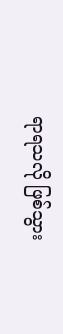ရာရသလို ဖြစ်သွား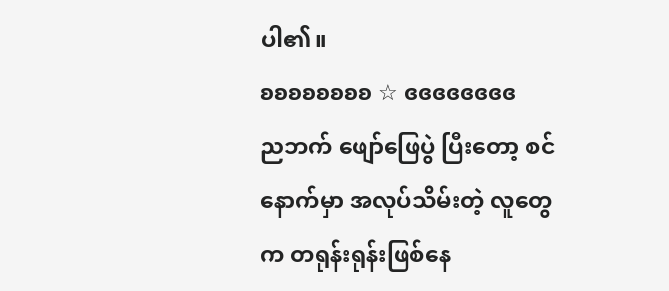ပါ၏။
ʚʚʚʚʚʚʚʚ ☆ ɞɞɞɞɞɞɞɞ
ညဘက် ဖျော်ဖြေပွဲ ပြီးတော့ စင်နောက်မှာ အလုပ်သိမ်းတဲ့ လူတွေက တရုန်းရုန်းဖြစ်နေ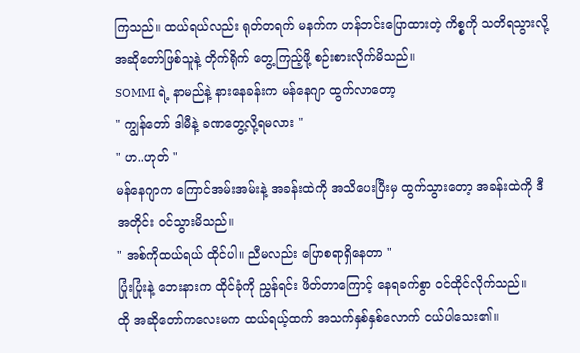ကြသည်။ ထယ်ရယ်လည်း ရုတ်တရက် မနက်က ဟန်ဘင်းပြောထားတဲ့ ကိစ္စကို သတိရသွားလို့ အဆိုတော်ဖြစ်သူနဲ့ တိုက်ရိုက် တွေ့ကြည့်ဖို့ စဉ်းစားလိုက်မိသည်။
SOMMI ရဲ့ နာမည်နဲ့ နားနေခန်းက မန်နေဂျာ ထွက်လာတော့
" ကျွန်တော် ဒါမီနဲ့ ခဏတွေ့လို့ရမလား "
" ဟ..ဟုတ် "
မန်နေဂျာက ကြောင်အမ်းအမ်းနဲ့ အခန်းထဲကို အသိပေးပြီးမှ ထွက်သွားတော့ အခန်းထဲကို ဒီအတိုင်း ဝင်သွားမိသည်။
" အစ်ကိုထယ်ရယ် ထိုင်ပါ။ ညီမလည်း ပြောစရာရှိနေတာ "
ပြုံးပြုံးနဲ့ ဘေးနားက ထိုင်ခုံကို ညွှန်ရင်း ဖိတ်တာကြောင့် နေရခက်စွာ ဝင်ထိုင်လိုက်သည်။
ထို အဆိုတော်ကလေးမက ထယ်ရယ့်ထက် အသက်နှစ်နှစ်လောက် ငယ်ပါသေး၏။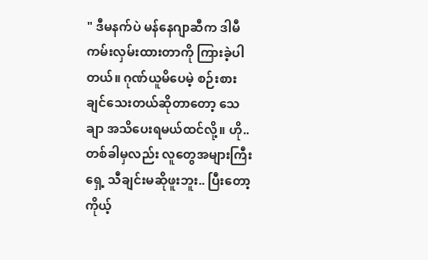" ဒီမနက်ပဲ မန်နေဂျာဆီက ဒါမီ ကမ်းလှမ်းထားတာကို ကြားခဲ့ပါတယ်။ ဂုဏ်ယူမိပေမဲ့ စဉ်းစားချင်သေးတယ်ဆိုတာတော့ သေချာ အသိပေးရမယ်ထင်လို့။ ဟို.. တစ်ခါမှလည်း လူတွေအများကြီးရှေ့ သီချင်းမဆိုဖူးဘူး.. ပြီးတော့ ကိုယ့်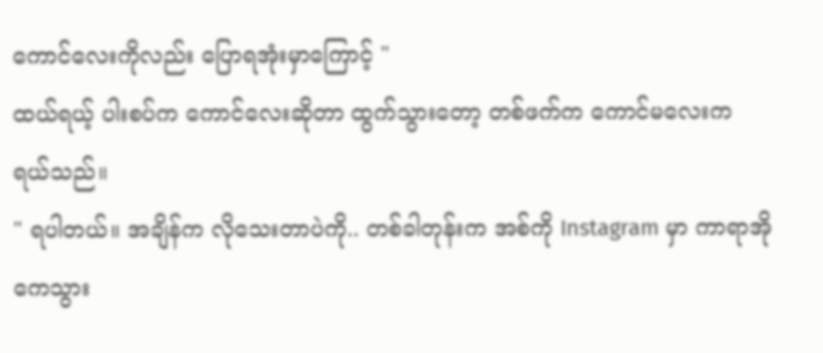ကောင်လေးကိုလည်း ပြောရအုံးမှာကြောင့် "
ထယ်ရယ့် ပါးစပ်က ကောင်လေးဆိုတာ ထွက်သွားတော့ တစ်ဖက်က ကောင်မလေးက ရယ်သည်။
" ရပါတယ်။ အချိန်က လိုသေးတာပဲကို.. တစ်ခါတုန်းက အစ်ကို Instagram မှာ ကာရာအိုကေသွား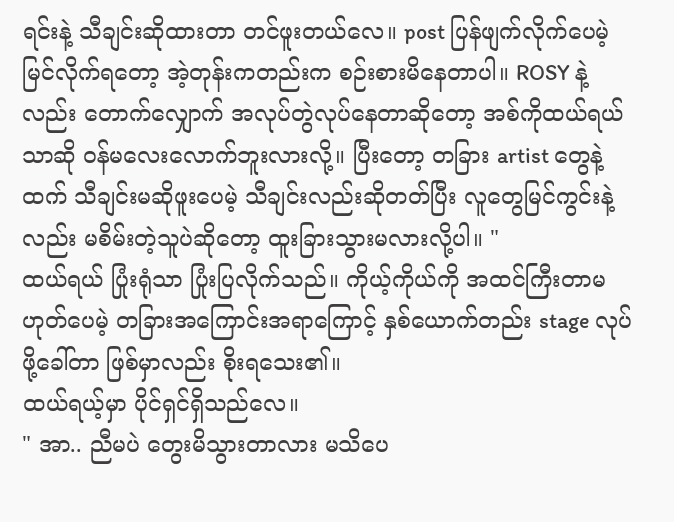ရင်းနဲ့ သီချင်းဆိုထားတာ တင်ဖူးတယ်လေ။ post ပြန်ဖျက်လိုက်ပေမဲ့ မြင်လိုက်ရတော့ အဲ့တုန်းကတည်းက စဉ်းစားမိနေတာပါ။ ROSY နဲ့လည်း တောက်လျှောက် အလုပ်တွဲလုပ်နေတာဆိုတော့ အစ်ကိုထယ်ရယ်သာဆို ဝန်မလေးလောက်ဘူးလားလို့။ ပြီးတော့ တခြား artist တွေနဲ့ထက် သီချင်းမဆိုဖူးပေမဲ့ သီချင်းလည်းဆိုတတ်ပြီး လူတွေမြင်ကွင်းနဲ့လည်း မစိမ်းတဲ့သူပဲဆိုတော့ ထူးခြားသွားမလားလို့ပါ။ "
ထယ်ရယ် ပြုံးရုံသာ ပြုံးပြလိုက်သည်။ ကိုယ့်ကိုယ်ကို အထင်ကြီးတာမဟုတ်ပေမဲ့ တခြားအကြောင်းအရာကြောင့် နှစ်ယောက်တည်း stage လုပ်ဖို့ခေါ်တာ ဖြစ်မှာလည်း စိုးရသေး၏။
ထယ်ရယ့်မှာ ပိုင်ရှင်ရှိသည်လေ။
" အာ.. ညီမပဲ တွေးမိသွားတာလား မသိပေ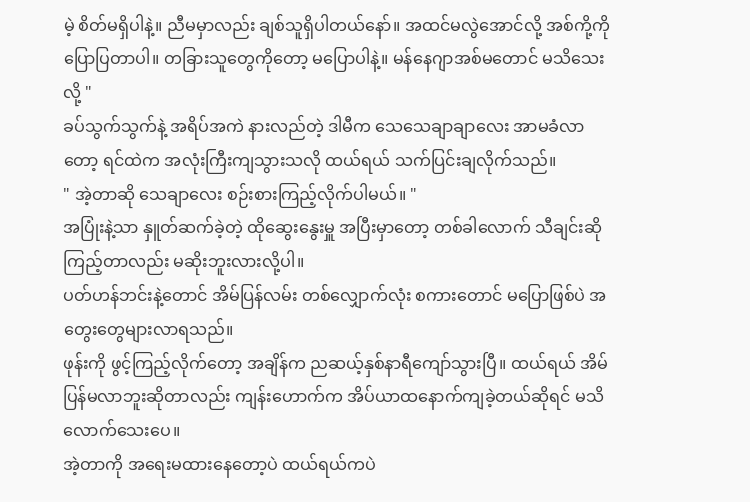မဲ့ စိတ်မရှိပါနဲ့။ ညီမမှာလည်း ချစ်သူရှိပါတယ်နော်။ အထင်မလွဲအောင်လို့ အစ်ကို့ကို ပြောပြတာပါ။ တခြားသူတွေကိုတော့ မပြောပါနဲ့။ မန်နေဂျာအစ်မတောင် မသိသေးလို့ "
ခပ်သွက်သွက်နဲ့ အရိပ်အကဲ နားလည်တဲ့ ဒါမီက သေသေချာချာလေး အာမခံလာတော့ ရင်ထဲက အလုံးကြီးကျသွားသလို ထယ်ရယ် သက်ပြင်းချလိုက်သည်။
" အဲ့တာဆို သေချာလေး စဉ်းစားကြည့်လိုက်ပါမယ်။ "
အပြုံးနဲ့သာ နှူတ်ဆက်ခဲ့တဲ့ ထိုဆွေးနွေးမှူ အပြီးမှာတော့ တစ်ခါလောက် သီချင်းဆိုကြည့်တာလည်း မဆိုးဘူးလားလို့ပါ။
ပတ်ဟန်ဘင်းနဲ့တောင် အိမ်ပြန်လမ်း တစ်လျှောက်လုံး စကားတောင် မပြောဖြစ်ပဲ အတွေးတွေများလာရသည်။
ဖုန်းကို ဖွင့်ကြည့်လိုက်တော့ အချိန်က ညဆယ့်နှစ်နာရီကျော်သွားပြီ။ ထယ်ရယ် အိမ်ပြန်မလာဘူးဆိုတာလည်း ကျန်းဟောက်က အိပ်ယာထနောက်ကျခဲ့တယ်ဆိုရင် မသိလောက်သေးပေ။
အဲ့တာကို အရေးမထားနေတော့ပဲ ထယ်ရယ်ကပဲ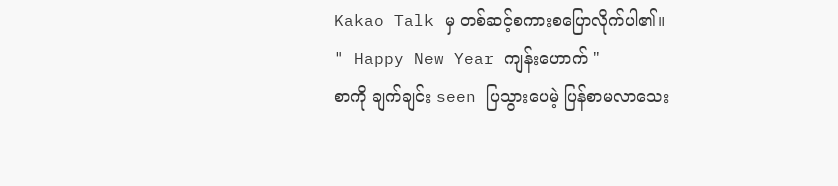Kakao Talk မှ တစ်ဆင့်စကားစပြောလိုက်ပါ၏။
" Happy New Year ကျန်းဟောက် "
စာကို ချက်ချင်း seen ပြသွားပေမဲ့ ပြန်စာမလာသေး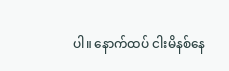ပါ။ နောက်ထပ် ငါးမိနစ်နေ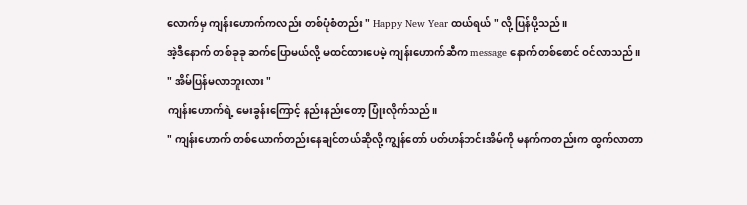လောက်မှ ကျန်းဟောက်ကလည်း တစ်ပုံစံတည်း " Happy New Year ထယ်ရယ် " လို့ ပြန်ပို့သည်။
အဲ့ဒီနောက် တစ်ခုခု ဆက်ပြောမယ်လို့ မထင်ထားပေမဲ့ ကျန်းဟောက်ဆီက message နောက်တစ်စောင် ဝင်လာသည်။
" အိမ်ပြန်မလာဘူးလား "
ကျန်းဟောက်ရဲ့ မေးခွန်းကြောင့် နည်းနည်းတော့ ပြုံးလိုက်သည်။
" ကျန်းဟောက် တစ်ယောက်တည်းနေချင်တယ်ဆိုလို့ ကျွန်တော် ပတ်ဟန်ဘင်းအိမ်ကို မနက်ကတည်းက ထွက်လာတာ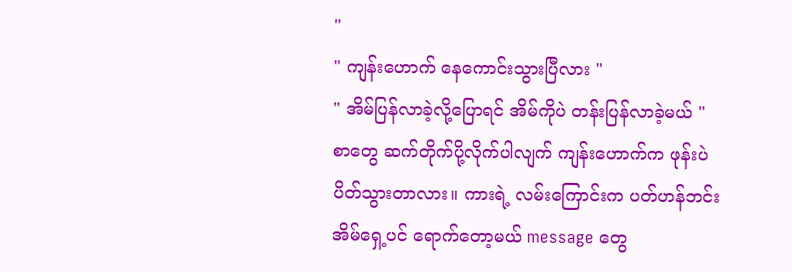"
" ကျန်းဟောက် နေကောင်းသွားပြီလား "
" အိမ်ပြန်လာခဲ့လို့ပြောရင် အိမ်ကိုပဲ တန်းပြန်လာခဲ့မယ် "
စာတွေ ဆက်တိုက်ပို့လိုက်ပါလျက် ကျန်းဟောက်က ဖုန်းပဲပိတ်သွားတာလား။ ကားရဲ့ လမ်းကြောင်းက ပတ်ဟန်ဘင်း အိမ်ရှေ့ပင် ရောက်တော့မယ် message တွေ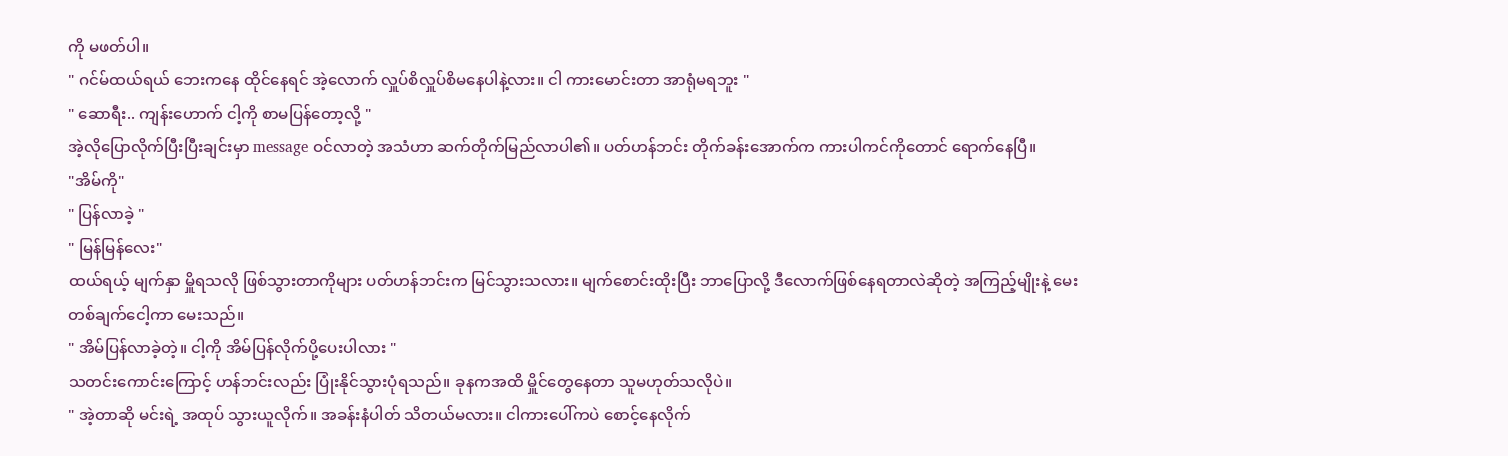ကို မဖတ်ပါ။
" ဂင်မ်ထယ်ရယ် ဘေးကနေ ထိုင်နေရင် အဲ့လောက် လှူပ်စိလှူပ်စိမနေပါနဲ့လား။ ငါ ကားမောင်းတာ အာရုံမရဘူး "
" ဆောရီး.. ကျန်းဟောက် ငါ့ကို စာမပြန်တော့လို့ "
အဲ့လိုပြောလိုက်ပြီးပြီးချင်းမှာ message ဝင်လာတဲ့ အသံဟာ ဆက်တိုက်မြည်လာပါ၏။ ပတ်ဟန်ဘင်း တိုက်ခန်းအောက်က ကားပါကင်ကိုတောင် ရောက်နေပြီ။
"အိမ်ကို"
" ပြန်လာခဲ့ "
" မြန်မြန်လေး"
ထယ်ရယ့် မျက်နှာ မှိူရသလို ဖြစ်သွားတာကိုများ ပတ်ဟန်ဘင်းက မြင်သွားသလား။ မျက်စောင်းထိုးပြီး ဘာပြောလို့ ဒီလောက်ဖြစ်နေရတာလဲဆိုတဲ့ အကြည့်မျိုးနဲ့ မေးတစ်ချက်ငေါ့ကာ မေးသည်။
" အိမ်ပြန်လာခဲ့တဲ့။ ငါ့ကို အိမ်ပြန်လိုက်ပို့ပေးပါလား "
သတင်းကောင်းကြောင့် ဟန်ဘင်းလည်း ပြုံးနိုင်သွားပုံရသည်။ ခုနကအထိ မှိူင်တွေနေတာ သူမဟုတ်သလိုပဲ။
" အဲ့တာဆို မင်းရဲ့ အထုပ် သွားယူလိုက်။ အခန်းနံပါတ် သိတယ်မလား။ ငါကားပေါ်ကပဲ စောင့်နေလိုက်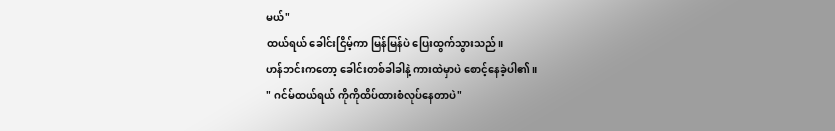မယ်"
ထယ်ရယ် ခေါင်းငြိမ့်ကာ မြန်မြန်ပဲ ပြေးထွက်သွားသည်။
ဟန်ဘင်းကတော့ ခေါင်းတစ်ခါခါနဲ့ ကားထဲမှာပဲ စောင့်နေခဲ့ပါ၏။
" ဂင်မ်ထယ်ရယ် ကိုကိုထိပ်ထားစံလုပ်နေတာပဲ"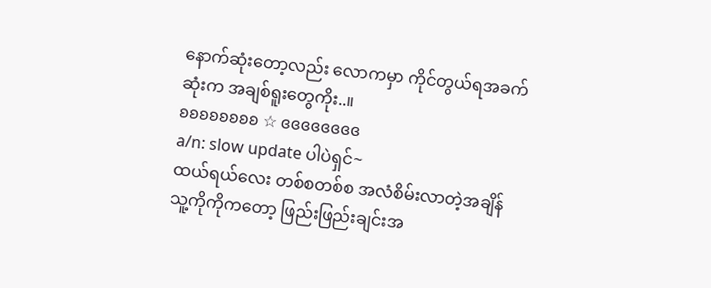နောက်ဆုံးတော့လည်း လောကမှာ ကိုင်တွယ်ရအခက်ဆုံးက အချစ်ရူးတွေကိုး..။
ʚʚʚʚʚʚʚʚ ☆ ɞɞɞɞɞɞɞɞ
a/n: slow update ပါပဲရှင်~
ထယ်ရယ်လေး တစ်စတစ်စ အလံစိမ်းလာတဲ့အချိန် သူ့ကိုကိုကတော့ ဖြည်းဖြည်းချင်းအ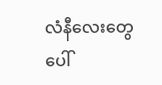လံနီလေးတွေပေါ်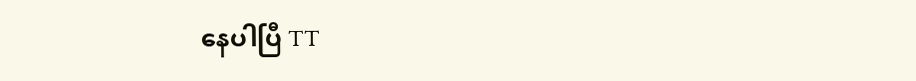နေပါပြီ TT